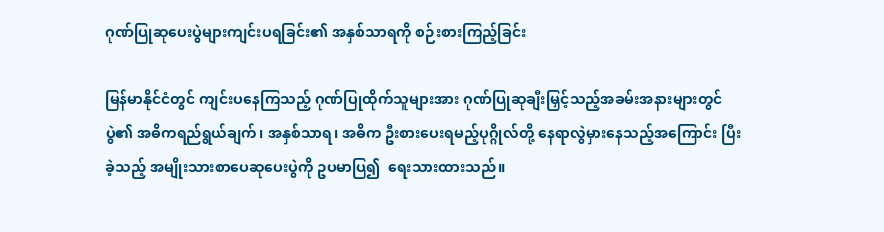ဂုဏ်ပြုဆုပေးပွဲများကျင်းပရခြင်း၏ အနှစ်သာရကို စဉ်းစားကြည့်ခြင်း

မြန်မာနိုင်ငံတွင် ကျင်းပနေကြသည့် ဂုဏ်ပြုထိုက်သူများအား ဂုဏ်ပြုဆုချီးမြှင့်သည့်အခမ်းအနားများတွင် ပွဲ၏ အဓိကရည်ရွယ်ချက်၊ အနှစ်သာရ၊ အဓိက ဦးစားပေးရမည့်ပုဂ္ဂိုလ်တို့ နေရာလွဲမှားနေသည့်အကြောင်း ပြီးခဲ့သည့် အမျိုးသားစာပေဆုပေးပွဲကို ဥပမာပြ၍  ရေးသားထားသည်။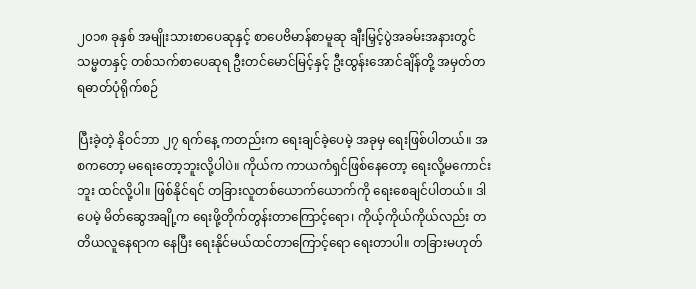၂၀၁၈ ခုနှစ် အမျိုးသားစာပေဆုနှင့် စာပေဗိမာန်စာမူဆု ချီးမြှင့်ပွဲအခမ်းအနားတွင် သမ္မတနှင့် တစ်သက်စာပေဆုရ ဦးတင်မောင်မြင့်နှင့် ဦးထွန်းအောင်ချိန်တို့ အမှတ်တရဓာတ်ပုံရိုက်စဉ်

ပြီးခဲ့တဲ့ နိုဝင်ဘာ ၂၇ ရက်နေ့ ကတည်းက ရေးချင်ခဲ့ပေမဲ့ အခုမှ ရေးဖြစ်ပါတယ်။ အစကတော့ မရေးတော့ဘူးလို့ပါပဲ။ ကိုယ်က ကာယကံရှင်ဖြစ်နေတော့ ရေးလို့မကောင်းဘူး ထင်လို့ပါ။ ဖြစ်နိုင်ရင် တခြားလူတစ်ယောက်ယောက်ကို ရေးစေချင်ပါတယ်။ ဒါပေမဲ့ မိတ်ဆွေအချို့က ရေးဖို့တိုက်တွန်းတာကြောင့်ရော၊ ကိုယ့်ကိုယ်ကိုယ်လည်း တတိယလူနေရာက နေပြီး ရေးနိုင်မယ်ထင်တာကြောင့်ရော ရေးတာပါ။ တခြားမဟုတ်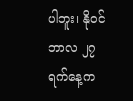ပါဘူး၊ နိုဝင်ဘာလ ၂၇ ရက်နေ့က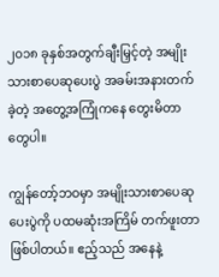၂၀၁၈ ခုနှစ်အတွက်ချီးမြှင့်တဲ့ အမျိုးသားစာပေဆုပေးပွဲ အခမ်းအနားတက်ခဲ့တဲ့ အတွေ့အကြုံကနေ တွေးမိတာတွေပါ။

ကျွန်တော့်ဘဝမှာ အမျိုးသားစာပေဆုပေးပွဲကို ပထမဆုံးအကြိမ် တက်ဖူးတာဖြစ်ပါတယ်။ ဧည့်သည် အနေနဲ့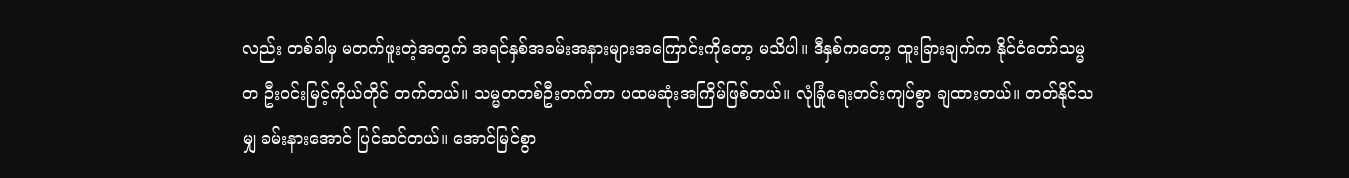လည်း တစ်ခါမှ မတက်ဖူးတဲ့အတွက် အရင်နှစ်အခမ်းအနားများအကြောင်းကိုတော့ မသိပါ။ ဒီနှစ်ကတော့ ထူးခြားချက်က နိုင်ငံတော်သမ္မတ ဦးဝင်းမြင့်ကိုယ်တိုင် တက်တယ်။ သမ္မတတစ်ဦးတက်တာ ပထမဆုံးအကြိမ်ဖြစ်တယ်။ လုံခြုံရေးတင်းကျပ်စွာ ချထားတယ်။ တတ်နိုင်သမျှ ခမ်းနားအောင် ပြင်ဆင်တယ်။ အောင်မြင်စွာ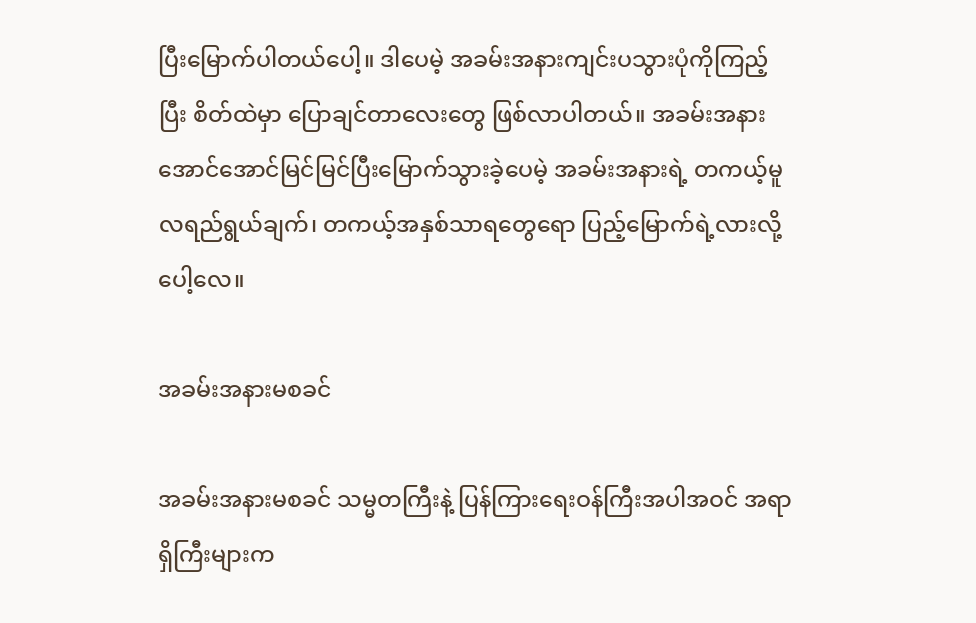ပြီးမြောက်ပါတယ်ပေါ့။ ဒါပေမဲ့ အခမ်းအနားကျင်းပသွားပုံကိုကြည့်ပြီး စိတ်ထဲမှာ ပြောချင်တာလေးတွေ ဖြစ်လာပါတယ်။ အခမ်းအနား အောင်အောင်မြင်မြင်ပြီးမြောက်သွားခဲ့ပေမဲ့ အခမ်းအနားရဲ့ တကယ့်မူလရည်ရွယ်ချက်၊ တကယ့်အနှစ်သာရတွေရော ပြည့်မြောက်ရဲ့လားလို့ပေါ့လေ။

အခမ်းအနားမစခင်

အခမ်းအနားမစခင် သမ္မတကြီးနဲ့ ပြန်ကြားရေးဝန်ကြီးအပါအဝင် အရာရှိကြီးများက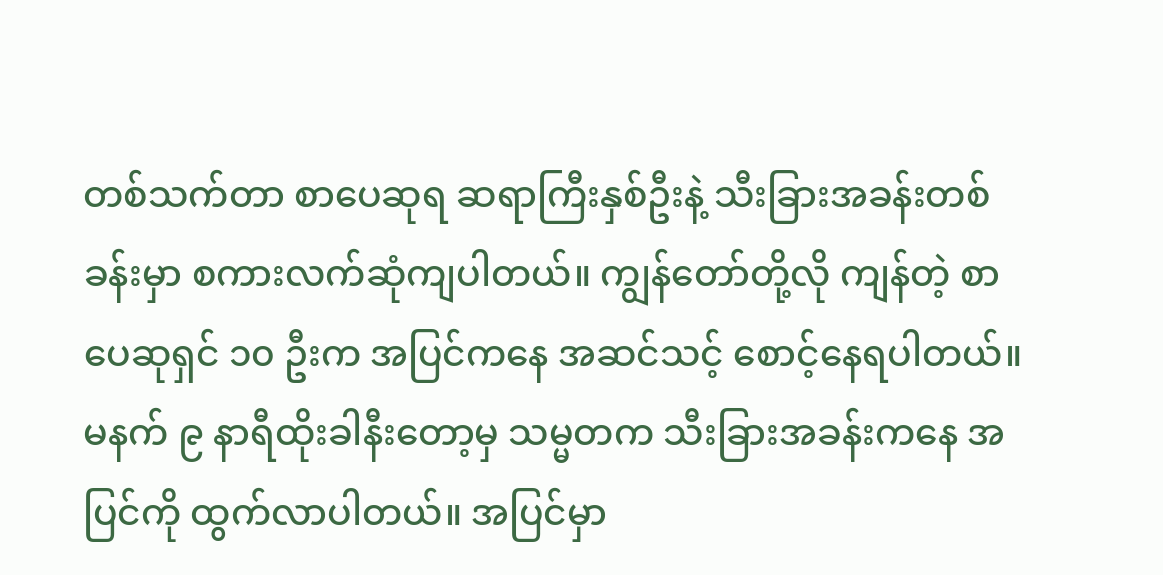တစ်သက်တာ စာပေဆုရ ဆရာကြီးနှစ်ဦးနဲ့ သီးခြားအခန်းတစ်ခန်းမှာ စကားလက်ဆုံကျပါတယ်။ ကျွန်တော်တို့လို ကျန်တဲ့ စာပေဆုရှင် ၁၀ ဦးက အပြင်ကနေ အဆင်သင့် စောင့်နေရပါတယ်။ မနက် ၉ နာရီထိုးခါနီးတော့မှ သမ္မတက သီးခြားအခန်းကနေ အပြင်ကို ထွက်လာပါတယ်။ အပြင်မှာ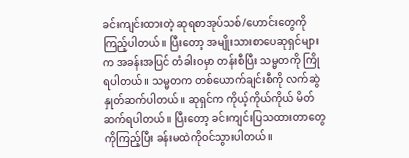ခင်းကျင်းထားတဲ့ ဆုရစာအုပ်သစ်/ဟောင်းတွေကို ကြည့်ပါတယ်။ ပြီးတော့ အမျိုးသားစာပေဆုရှင်များက အခန်းအပြင် တံခါးဝမှာ တန်းစီပြီး သမ္မတကို ကြိုရပါတယ်။ သမ္မတက တစ်ယောက်ချင်းစီကို လက်ဆွဲနှုတ်ဆက်ပါတယ်။ ဆုရှင်က ကိုယ့်ကိုယ်ကိုယ် မိတ်ဆက်ရပါတယ်။ ပြီးတော့ ခင်းကျင်းပြသထားတာတွေကိုကြည့်ပြီး ခန်းမထဲကိုဝင်သွားပါတယ်။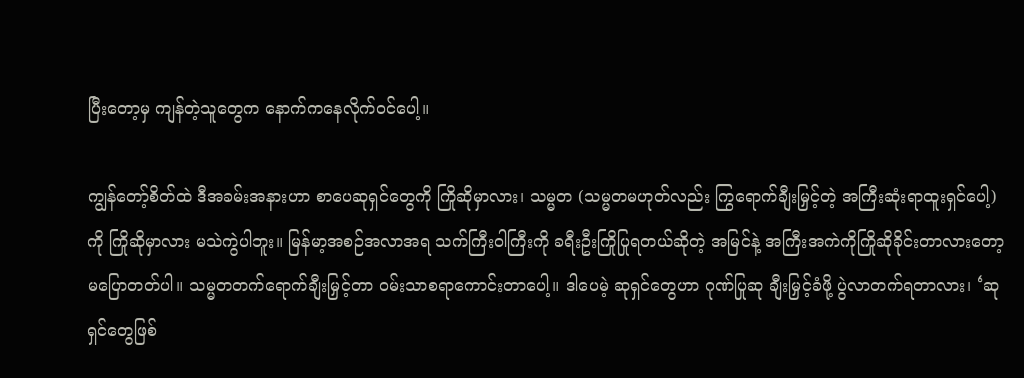ပြီးတော့မှ ကျန်တဲ့သူတွေက နောက်ကနေလိုက်ဝင်ပေါ့။

ကျွန်တော့်စိတ်ထဲ ဒီအခမ်းအနားဟာ စာပေဆုရှင်တွေကို ကြိုဆိုမှာလား၊ သမ္မတ (သမ္မတမဟုတ်လည်း ကြွရောက်ချီးမြှင့်တဲ့ အကြီးဆုံးရာထူးရှင်ပေါ့) ကို ကြိုဆိုမှာလား မသဲကွဲပါဘူး။ မြန်မာ့အစဉ်အလာအရ သက်ကြီးဝါကြီးကို ခရီးဦးကြိုပြုရတယ်ဆိုတဲ့ အမြင်နဲ့ အကြီးအကဲကိုကြိုဆိုခိုင်းတာလားတော့ မပြောတတ်ပါ။ သမ္မတတက်ရောက်ချီးမြှင့်တာ ဝမ်းသာစရာကောင်းတာပေါ့။ ဒါပေမဲ့ ဆုရှင်တွေဟာ ဂုဏ်ပြုဆု ချီးမြှင့်ခံဖို့ ပွဲလာတက်ရတာလား၊ ‘ဆုရှင်တွေဖြစ်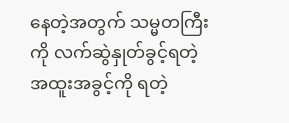နေတဲ့အတွက် သမ္မတကြီးကို လက်ဆွဲနှုတ်ခွင့်ရတဲ့ အထူးအခွင့်ကို ရတဲ့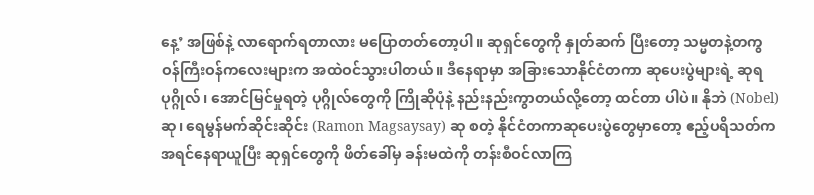နေ့’ အဖြစ်နဲ့ လာရောက်ရတာလား မပြောတတ်တော့ပါ။ ဆုရှင်တွေကို နှုတ်ဆက် ပြီးတော့ သမ္မတနဲ့တကွ ဝန်ကြီးဝန်ကလေးများက အထဲဝင်သွားပါတယ်။ ဒီနေရာမှာ အခြားသောနိုင်ငံတကာ ဆုပေးပွဲများရဲ့ ဆုရပုဂ္ဂိုလ်၊ အောင်မြင်မှုရတဲ့ ပုဂ္ဂိုလ်တွေကို ကြိုဆိုပုံနဲ့ နည်းနည်းကွာတယ်လို့တော့ ထင်တာ ပါပဲ။ နိုဘဲ (Nobel) ဆု၊ ရေမွန်မက်ဆိုင်းဆိုင်း (Ramon Magsaysay) ဆု စတဲ့ နိုင်ငံတကာဆုပေးပွဲတွေမှာတော့ ဧည့်ပရိသတ်က အရင်နေရာယူပြီး ဆုရှင်တွေကို ဖိတ်ခေါ်မှ ခန်းမထဲကို တန်းစီဝင်လာကြ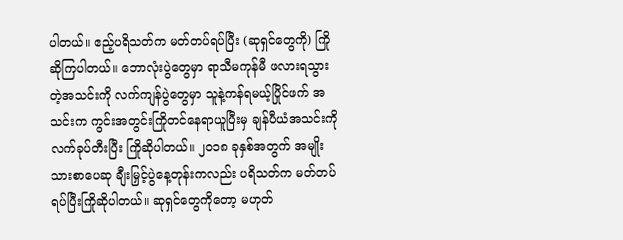ပါတယ်။ ဧည့်ပရိသတ်က မတ်တပ်ရပ်ပြီး (ဆုရှင်တွေကို) ကြိုဆိုကြပါတယ်။ ဘောလုံးပွဲတွေမှာ ရာသီမကုန်မီ ဖလားရသွားတဲ့အသင်းကို လက်ကျန်ပွဲတွေမှာ သူနဲ့ကန်ရမယ့်ပြိုင်ဖက် အသင်းက ကွင်းအတွင်းကြိုတင်နေရာယူပြီးမှ ချန်ပီယံအသင်းကို လက်ခုပ်တီးပြီး ကြိုဆိုပါတယ်။ ၂၀၁၈ ခုနှစ်အတွက် အမျိုးသားစာပေဆု ချီးမြှင့်ပွဲနေ့တုန်းကလည်း ပရိသတ်က မတ်တပ်ရပ်ပြီးကြိုဆိုပါတယ်။ ဆုရှင်တွေကိုတော့ မဟုတ်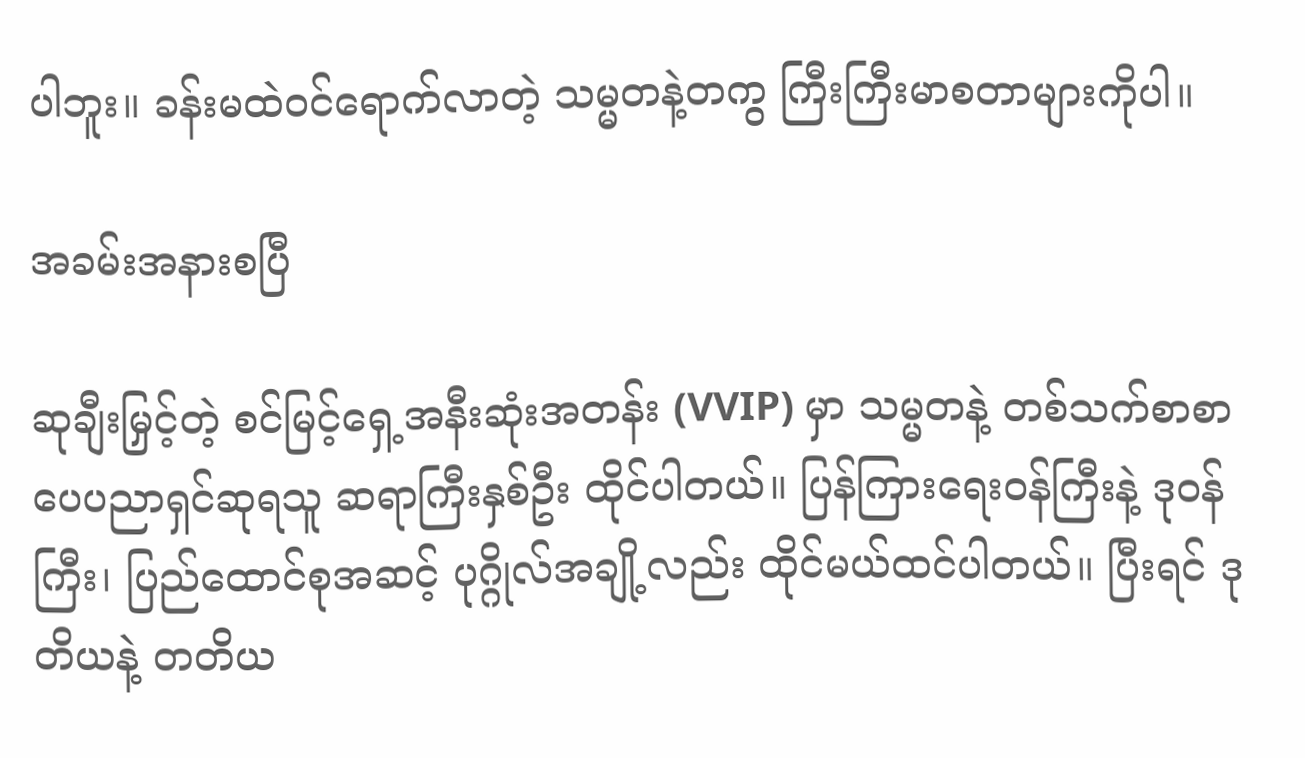ပါဘူး။ ခန်းမထဲဝင်ရောက်လာတဲ့ သမ္မတနဲ့တကွ ကြီးကြီးမာစတာများကိုပါ။

အခမ်းအနားစပြီ

ဆုချီးမြှင့်တဲ့ စင်မြင့်ရှေ့အနီးဆုံးအတန်း (VVIP) မှာ သမ္မတနဲ့ တစ်သက်စာစာပေပညာရှင်ဆုရသူ ဆရာကြီးနှစ်ဦး ထိုင်ပါတယ်။ ပြန်ကြားရေးဝန်ကြီးနဲ့ ဒုဝန်ကြီး၊ ပြည်ထောင်စုအဆင့် ပုဂ္ဂိုလ်အချို့လည်း ထိုင်မယ်ထင်ပါတယ်။ ပြီးရင် ဒုတိယနဲ့ တတိယ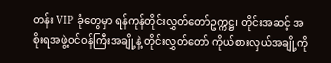တန်း VIP ခုံတွေမှာ ရန်ကုန်တိုင်းလွှတ်တော်ဥက္ကဋ္ဌ၊ တိုင်းအဆင့် အစိုးရအဖွဲ့ဝင်ဝန်ကြီးအချို့နဲ့ တိုင်းလွှတ်တော် ကိုယ်စားလှယ်အချို့ကို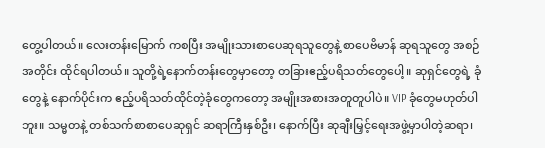တွေ့ပါတယ်။ လေးတန်းမြောက် ကစပြီး အမျိုးသားစာပေဆုရသူတွေနဲ့ စာပေဗိမာန် ဆုရသူတွေ အစဉ်အတိုင်း ထိုင်ရပါတယ်။ သူတို့ရဲ့နောက်တန်းတွေမှာတော့ တခြားဧည့်ပရိသတ်တွေပေါ့။ ဆုရှင်တွေရဲ့ ခုံတွေနဲ့ နောက်ပိုင်းက ဧည့်ပရိသတ်ထိုင်တဲ့ခုံတွေကတော့ အမျိုးအစားအတူတူပါပဲ။ VIP ခုံတွေမဟုတ်ပါဘူး။ သမ္မတနဲ့ တစ်သက်စာစာပေဆုရှင် ဆရာကြီးနှစ်ဦး၊ နောက်ပြီး ဆုချီးမြှင့်ရေးအဖွဲ့မှာပါတဲ့ဆရာ၊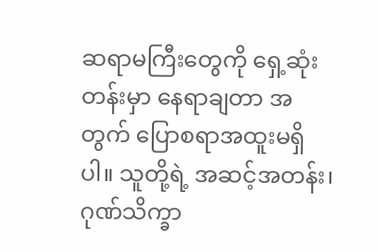ဆရာမကြီးတွေကို ရှေ့ဆုံးတန်းမှာ နေရာချတာ အတွက် ပြောစရာအထူးမရှိပါ။ သူတို့ရဲ့ အဆင့်အတန်း၊ ဂုဏ်သိက္ခာ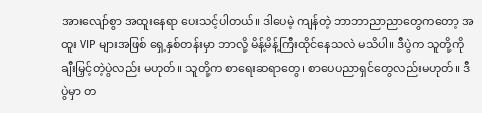အားလျော်စွာ အထူးနေရာ ပေးသင့်ပါတယ်။ ဒါပေမဲ့ ကျန်တဲ့ ဘာဘာညာညာတွေကတော့ အထူး VIP များအဖြစ် ရှေ့နှစ်တန်းမှာ ဘာလို့ မိန့်မိန့်ကြီးထိုင်နေသလဲ မသိပါ။ ဒီပွဲက သူတို့ကိုချီးမြှင့်တဲ့ပွဲလည်း မဟုတ်။ သူတို့က စာရေးဆရာတွေ၊ စာပေပညာရှင်တွေလည်းမဟုတ်။ ဒီပွဲမှာ တ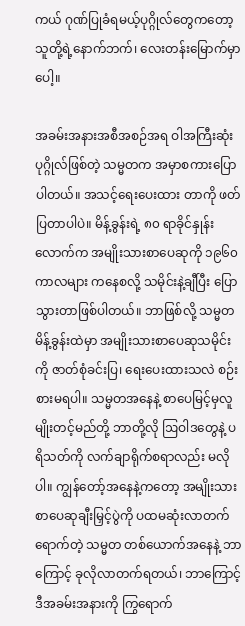ကယ် ဂုဏ်ပြုခံရမယ့်ပုဂ္ဂိုလ်တွေကတော့ သူတို့ရဲ့နောက်ဘက်၊ လေးတန်းမြောက်မှာပေါ့။

အခမ်းအနားအစီအစဉ်အရ ဝါအကြီးဆုံးပုဂ္ဂိုလ်ဖြစ်တဲ့ သမ္မတက အမှာစကားပြောပါတယ်။ အသင့်ရေးပေးထား တာကို ဖတ်ပြတာပါပဲ။ မိန့်ခွန်းရဲ့ ၈၀ ရာခိုင်နှုန်းလောက်က အမျိုးသားစာပေဆုကို ၁၉၆၀ ကာလများ ကနေစလို့ သမိုင်းနဲ့ချီပြီး ပြောသွားတာဖြစ်ပါတယ်။ ဘာဖြစ်လို့ သမ္မတမိန့်ခွန်းထဲမှာ အမျိုးသားစာပေဆုသမိုင်းကို ဇာတ်စုံခင်းပြ၊ ရေးပေးထားသလဲ စဉ်းစားမရပါ။ သမ္မတအနေနဲ့ စာပေမြင့်မှလူမျိုးတင့်မည်တို့ ဘာတို့လို ဩဝါဒတွေနဲ့ ပရိသတ်ကို လက်ချာရိုက်စရာလည်း မလိုပါ။ ကျွန်တော့်အနေနဲ့ကတော့ အမျိုးသားစာပေဆုချီးမြှင့်ပွဲကို ပထမဆုံးလာတက်ရောက်တဲ့ သမ္မတ တစ်ယောက်အနေနဲ့ ဘာကြောင့် ခုလိုလာတက်ရတယ်၊ ဘာကြောင့် ဒီအခမ်းအနားကို ကြွရောက်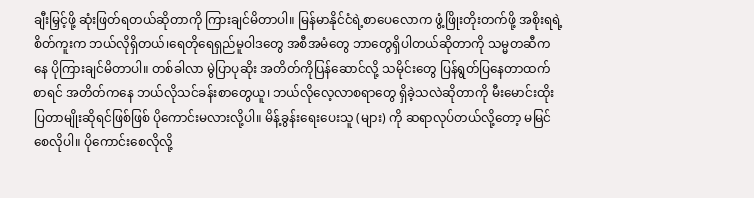ချီးမြှင့်ဖို့ ဆုံးဖြတ်ရတယ်ဆိုတာကို ကြားချင်မိတာပါ။ မြန်မာနိုင်ငံရဲ့စာပေလောက ဖွံ့ဖြိုးတိုးတက်ဖို့ အစိုးရရဲ့ စိတ်ကူးက ဘယ်လိုရှိတယ်၊ရေတိုရေရှည်မူဝါဒတွေ အစီအမံတွေ ဘာတွေရှိပါတယ်ဆိုတာကို သမ္မတဆီကနေ ပိုကြားချင်မိတာပါ။ တစ်ခါလာ မွဲပြာပုဆိုး အတိတ်ကိုပြန်ဆောင်လို့ သမိုင်းတွေ ပြန်ရွတ်ပြနေတာထက်စာရင် အတိတ်ကနေ ဘယ်လိုသင်ခန်းစာတွေယူ၊ ဘယ်လိုလေ့လာစရာတွေ ရှိခဲ့သလဲဆိုတာကို မီးမောင်းထိုးပြတာမျိုးဆိုရင်ဖြစ်ဖြစ် ပိုကောင်းမလားလို့ပါ။ မိန့်ခွန်းရေးပေးသူ (များ) ကို ဆရာလုပ်တယ်လို့တော့ မမြင်စေလိုပါ။ ပိုကောင်းစေလိုလို့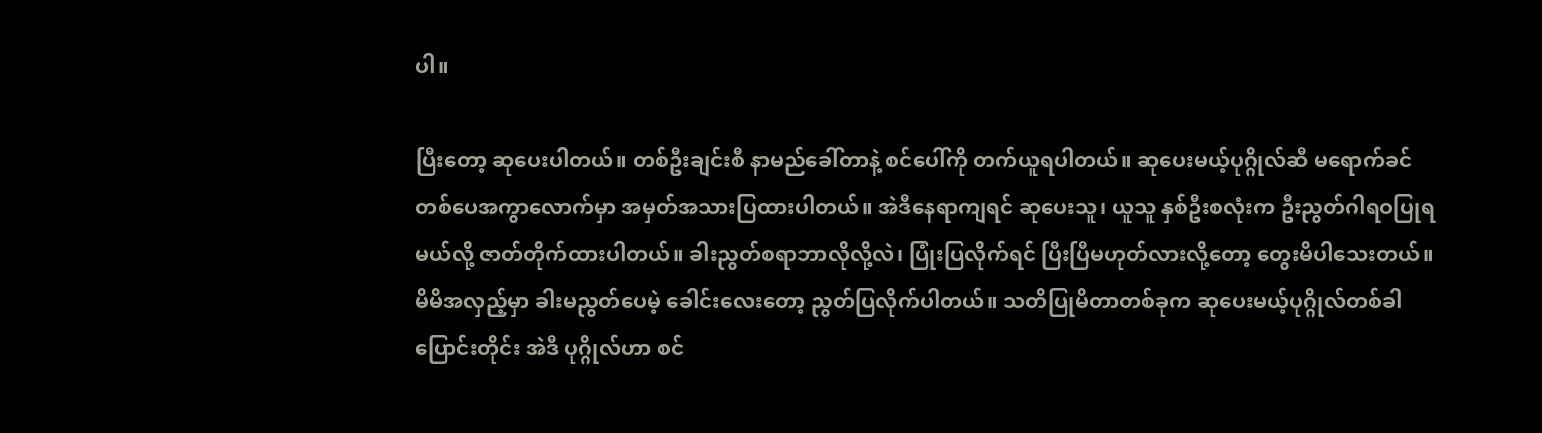ပါ။

ပြီးတော့ ဆုပေးပါတယ်။ တစ်ဦးချင်းစီ နာမည်ခေါ်တာနဲ့ စင်ပေါ်ကို တက်ယူရပါတယ်။ ဆုပေးမယ့်ပုဂ္ဂိုလ်ဆီ မရောက်ခင် တစ်ပေအကွာလောက်မှာ အမှတ်အသားပြထားပါတယ်။ အဲဒီနေရာကျရင် ဆုပေးသူ၊ ယူသူ နှစ်ဦးစလုံးက ဦးညွတ်ဂါရဝပြုရမယ်လို့ ဇာတ်တိုက်ထားပါတယ်။ ခါးညွတ်စရာဘာလိုလို့လဲ၊ ပြုံးပြလိုက်ရင် ပြီးပြီမဟုတ်လားလို့တော့ တွေးမိပါသေးတယ်။ မိမိအလှည့်မှာ ခါးမညွတ်ပေမဲ့ ခေါင်းလေးတော့ ညွတ်ပြလိုက်ပါတယ်။ သတိပြုမိတာတစ်ခုက ဆုပေးမယ့်ပုဂ္ဂိုလ်တစ်ခါပြောင်းတိုင်း အဲဒီ ပုဂ္ဂိုလ်ဟာ စင်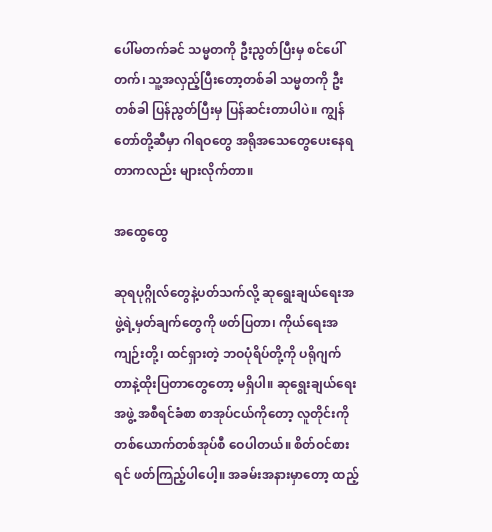ပေါ်မတက်ခင် သမ္မတကို ဦးညွတ်ပြီးမှ စင်ပေါ်တက်၊ သူ့အလှည့်ပြီးတော့တစ်ခါ သမ္မတကို ဦးတစ်ခါ ပြန်ညွတ်ပြီးမှ ပြန်ဆင်းတာပါပဲ။ ကျွန်တော်တို့ဆီမှာ ဂါရဝတွေ အရိုအသေတွေပေးနေရတာကလည်း များလိုက်တာ။

အထွေထွေ

ဆုရပုဂ္ဂိုလ်တွေနဲ့ပတ်သက်လို့ ဆုရွေးချယ်ရေးအဖွဲ့ရဲ့မှတ်ချက်တွေကို ဖတ်ပြတာ၊ ကိုယ်ရေးအကျဉ်းတို့၊ ထင်ရှားတဲ့ ဘဝပုံရိပ်တို့ကို ပရိုဂျက်တာနဲ့ထိုးပြတာတွေတော့ မရှိပါ။ ဆုရွေးချယ်ရေးအဖွဲ့ အစီရင်ခံစာ စာအုပ်ငယ်ကိုတော့ လူတိုင်းကို တစ်ယောက်တစ်အုပ်စီ ဝေပါတယ်။ စိတ်ဝင်စားရင် ဖတ်ကြည့်ပါပေါ့။ အခမ်းအနားမှာတော့ ထည့်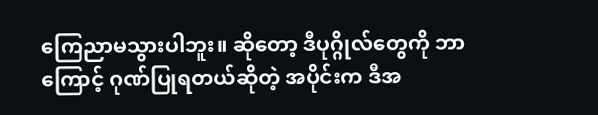ကြေညာမသွားပါဘူး။ ဆိုတော့ ဒီပုဂ္ဂိုလ်တွေကို ဘာကြောင့် ဂုဏ်ပြုရတယ်ဆိုတဲ့ အပိုင်းက ဒီအ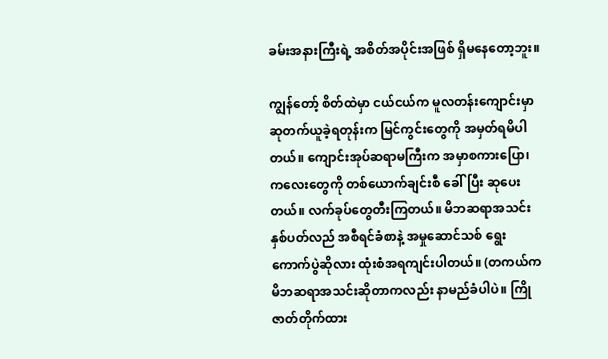ခမ်းအနားကြီးရဲ့ အစိတ်အပိုင်းအဖြစ် ရှိမနေတော့ဘူး။

ကျွန်တော့် စိတ်ထဲမှာ ငယ်ငယ်က မူလတန်းကျောင်းမှာ ဆုတက်ယူခဲ့ရတုန်းက မြင်ကွင်းတွေကို အမှတ်ရမိပါတယ်။ ကျောင်းအုပ်ဆရာမကြီးက အမှာစကားပြော၊ ကလေးတွေကို တစ်ယောက်ချင်းစီ ခေါ်ပြီး ဆုပေးတယ်။ လက်ခုပ်တွေတီးကြတယ်။ မိဘဆရာအသင်းနှစ်ပတ်လည် အစီရင်ခံစာနဲ့ အမှုဆောင်သစ် ရွေးကောက်ပွဲဆိုလား ထုံးစံအရကျင်းပါတယ်။ (တကယ်က မိဘဆရာအသင်းဆိုတာကလည်း နာမည်ခံပါပဲ။ ကြိုဇာတ်တိုက်ထား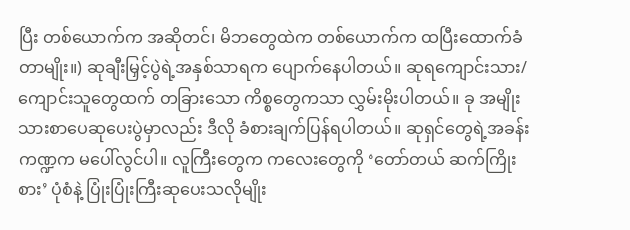ပြီး တစ်ယောက်က အဆိုတင်၊ မိဘတွေထဲက တစ်ယောက်က ထပြီးထောက်ခံတာမျိုး။) ဆုချီးမြှင့်ပွဲရဲ့အနှစ်သာရက ပျောက်နေပါတယ်။ ဆုရကျောင်းသား/ကျောင်းသူတွေထက် တခြားသော ကိစ္စတွေကသာ လွှမ်းမိုးပါတယ်။ ခု အမျိုးသားစာပေဆုပေးပွဲမှာလည်း ဒီလို ခံစားချက်ပြန်ရပါတယ်။ ဆုရှင်တွေရဲ့အခန်းကဏ္ဍက မပေါ်လွင်ပါ။ လူကြီးတွေက ကလေးတွေကို ‘တော်တယ် ဆက်ကြိုးစား’ ပုံစံနဲ့ ပြုံးပြုံးကြီးဆုပေးသလိုမျိုး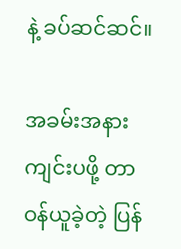နဲ့ ခပ်ဆင်ဆင်။

အခမ်းအနားကျင်းပဖို့ တာဝန်ယူခဲ့တဲ့ ပြန်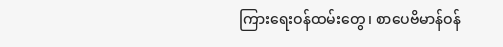ကြားရေးဝန်ထမ်းတွေ၊ စာပေဗိမာန်ဝန်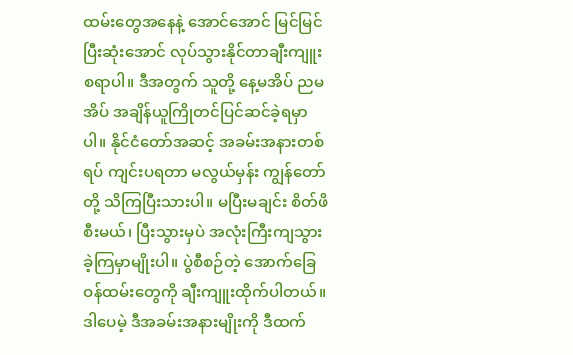ထမ်းတွေအနေနဲ့ အောင်အောင် မြင်မြင်ပြီးဆုံးအောင် လုပ်သွားနိုင်တာချီးကျူးစရာပါ။ ဒီအတွက် သူတို့ နေ့မအိပ် ညမအိပ် အချိန်ယူကြိုတင်ပြင်ဆင်ခဲ့ရမှာပါ။ နိုင်ငံတော်အဆင့် အခမ်းအနားတစ်ရပ် ကျင်းပရတာ မလွယ်မှန်း ကျွန်တော်တို့ သိကြပြီးသားပါ။ မပြီးမချင်း စိတ်ဖိစီးမယ်၊ ပြီးသွားမှပဲ အလုံးကြီးကျသွားခဲ့ကြမှာမျိုးပါ။ ပွဲစီစဉ်တဲ့ အောက်ခြေဝန်ထမ်းတွေကို ချီးကျူးထိုက်ပါတယ်။ ဒါပေမဲ့ ဒီအခမ်းအနားမျိုးကို ဒီထက်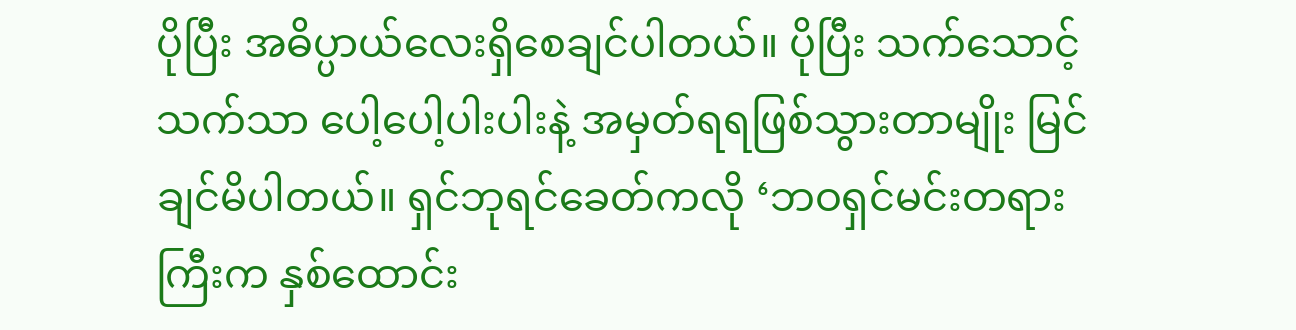ပိုပြီး အဓိပ္ပာယ်လေးရှိစေချင်ပါတယ်။ ပိုပြီး သက်သောင့်သက်သာ ပေါ့ပေါ့ပါးပါးနဲ့ အမှတ်ရရဖြစ်သွားတာမျိုး မြင်ချင်မိပါတယ်။ ရှင်ဘုရင်ခေတ်ကလို ‘ဘဝရှင်မင်းတရားကြီးက နှစ်ထောင်း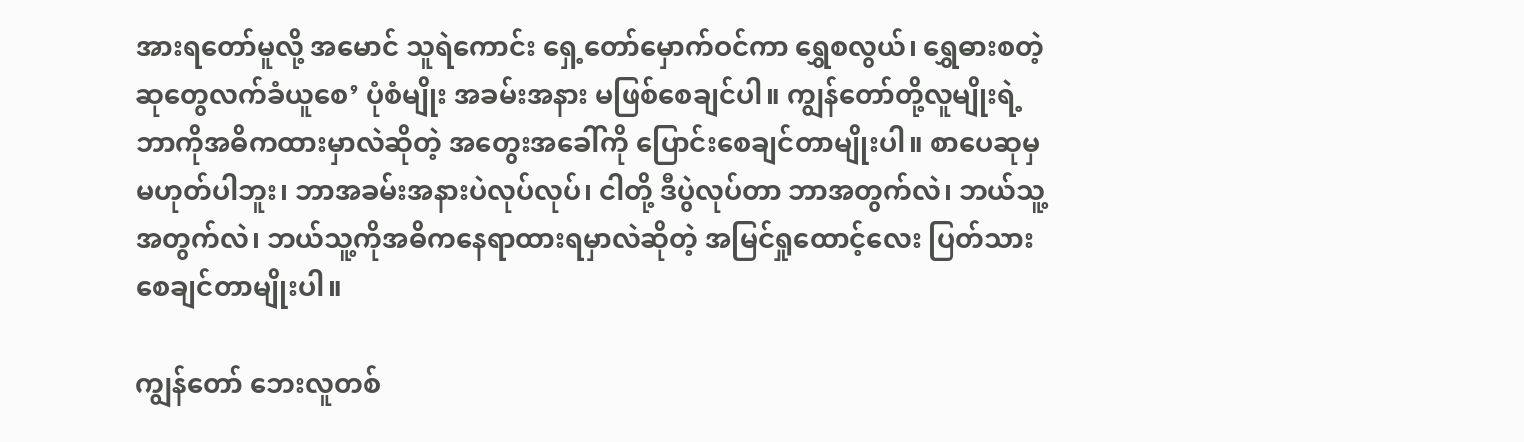အားရတော်မူလို့ အမောင် သူရဲကောင်း ရှေ့တော်မှောက်ဝင်ကာ ရွှေစလွယ်၊ ရွှေဓားစတဲ့ ဆုတွေလက်ခံယူစေ’ ပုံစံမျိုး အခမ်းအနား မဖြစ်စေချင်ပါ။ ကျွန်တော်တို့လူမျိုးရဲ့ ဘာကိုအဓိကထားမှာလဲဆိုတဲ့ အတွေးအခေါ်ကို ပြောင်းစေချင်တာမျိုးပါ။ စာပေဆုမှမဟုတ်ပါဘူး၊ ဘာအခမ်းအနားပဲလုပ်လုပ်၊ ငါတို့ ဒီပွဲလုပ်တာ ဘာအတွက်လဲ၊ ဘယ်သူ့အတွက်လဲ၊ ဘယ်သူ့ကိုအဓိကနေရာထားရမှာလဲဆိုတဲ့ အမြင်ရှုထောင့်လေး ပြတ်သားစေချင်တာမျိုးပါ။

ကျွန်တော် ဘေးလူတစ်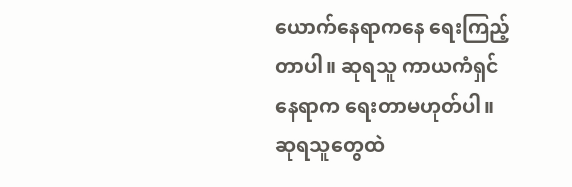ယောက်နေရာကနေ ရေးကြည့်တာပါ။ ဆုရသူ ကာယကံရှင်နေရာက ရေးတာမဟုတ်ပါ။ ဆုရသူတွေထဲ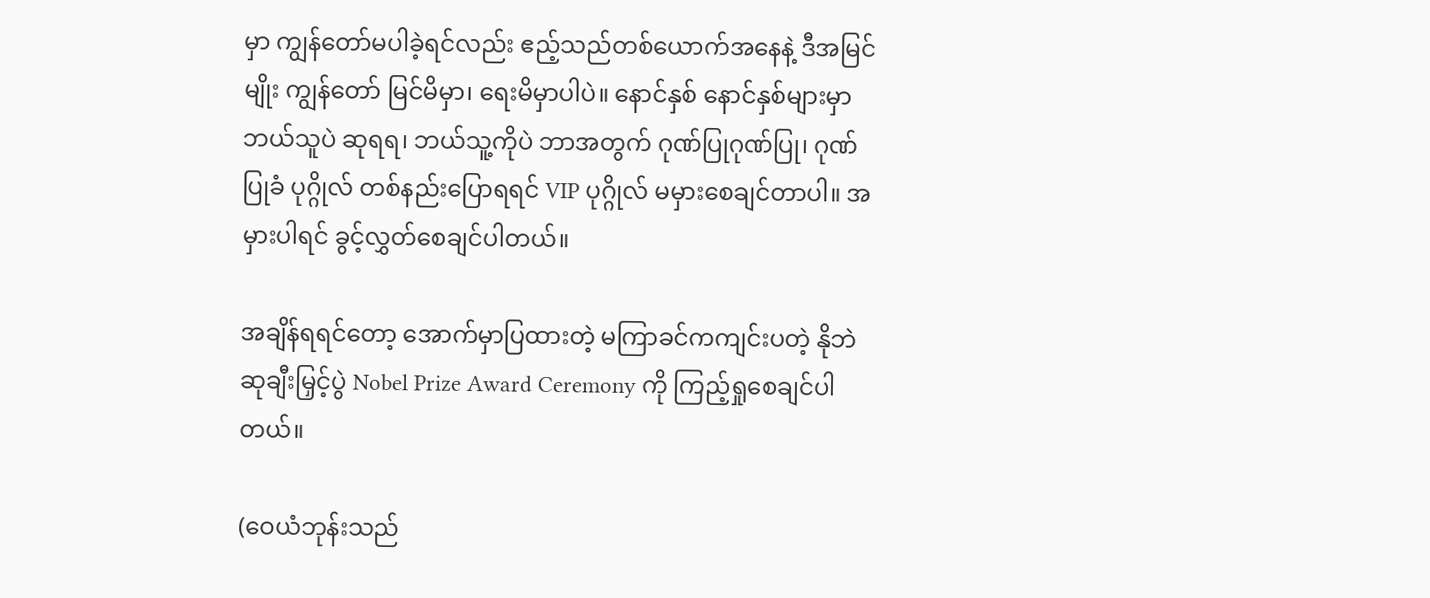မှာ ကျွန်တော်မပါခဲ့ရင်လည်း ဧည့်သည်တစ်ယောက်အနေနဲ့ ဒီအမြင်မျိုး ကျွန်တော် မြင်မိမှာ၊ ရေးမိမှာပါပဲ။ နောင်နှစ် နောင်နှစ်များမှာ ဘယ်သူပဲ ဆုရရ၊ ဘယ်သူ့ကိုပဲ ဘာအတွက် ဂုဏ်ပြုဂုဏ်ပြု၊ ဂုဏ်ပြုခံ ပုဂ္ဂိုလ် တစ်နည်းပြောရရင် VIP ပုဂ္ဂိုလ် မမှားစေချင်တာပါ။ အမှားပါရင် ခွင့်လွှတ်စေချင်ပါတယ်။

အချိန်ရရင်တော့ အောက်မှာပြထားတဲ့ မကြာခင်ကကျင်းပတဲ့ နိုဘဲဆုချီးမြှင့်ပွဲ Nobel Prize Award Ceremony ကို ကြည့်ရှုစေချင်ပါတယ်။

(ဝေယံဘုန်းသည်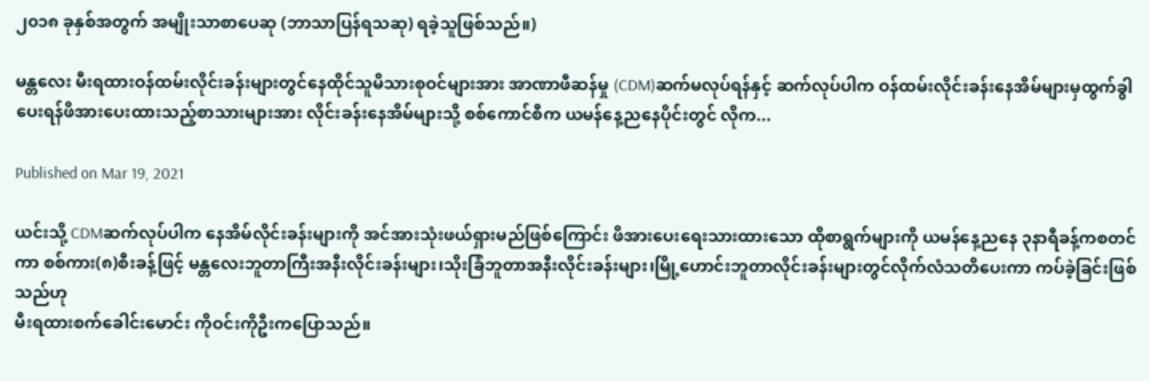၂၀၁၈ ခုနှစ်အတွက် အမျိုးသာစာပေဆု (ဘာသာပြန်ရသဆု) ရခဲ့သူဖြစ်သည်။)

မန္တလေး မီးရထားဝန်ထမ်းလိုင်းခန်းများတွင်နေထိုင်သူမိသားစုဝင်များအား အာဏာဖီဆန်မှု (CDM)ဆက်မလုပ်ရန်နှင့် ဆက်လုပ်ပါက ဝန်ထမ်းလိုင်းခန်းနေအိမ်များမှထွက်ခွါပေးရန်ဖိအားပေးထားသည့်စာသားများအား လိုင်းခန်းနေအိမ်များသို့ စစ်ကောင်စီက ယမန်နေ့ညနေပိုင်းတွင် လိုက...

Published on Mar 19, 2021

ယင်းသို့ CDMဆက်လုပ်ပါက နေအိမ်လိုင်းခန်းများကို အင်အားသုံးဖယ်ရှားမည်ဖြစ်ကြောင်း ဖိအားပေးရေးသားထားသော ထိုစာရွက်များကို ယမန်နေ့ညနေ ၃နာရီခန့်ကစတင်ကာ စစ်ကား(၈)စီးခန့်ဖြင့် မန္တလေးဘူတာကြီးအနီးလိုင်းခန်းများ၊သိုးခြံဘူတာအနီးလိုင်းခန်းများ၊မြို့ဟောင်းဘူတာလိုင်းခန်းများတွင်လိုက်လံသတိပေးကာ ကပ်ခဲ့ခြင်းဖြစ်သည်ဟု
မီးရထားစက်ခေါင်းမောင်း ကိုဝင်းကိုဦးကပြောသည်။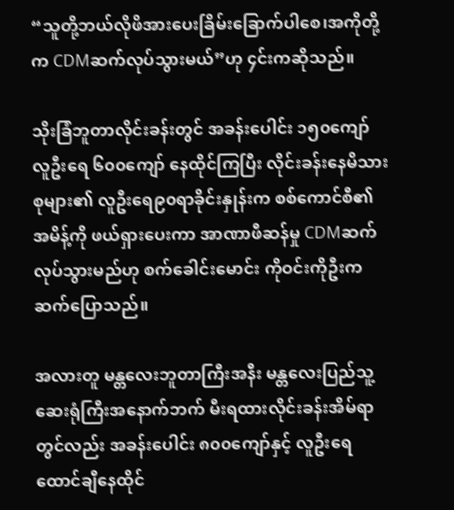“သူတို့ဘယ်လိုဖိအားပေးခြိမ်းခြောက်ပါစေ၊အကိုတို့က CDMဆက်လုပ်သွားမယ်”ဟု ၄င်းကဆိုသည်။

သိုးခြံဘူတာလိုင်းခန်းတွင် အခန်းပေါင်း ၁၅၀ကျော် လူဦးရေ ၆၀၀ကျော် နေထိုင်ကြပြီး လိုင်းခန်းနေမိသားစုများ၏ လူဦးရေ၉၀ရာခိုင်းနှုန်းက စစ်ကောင်စီ၏ အမိန့်ကို ဖယ်ရှားပေးကာ အာဏာဖီဆန်မှု CDMဆက်လုပ်သွားမည်ဟု စက်ခေါင်းမောင်း ကိုဝင်းကိုဦးကဆက်ပြောသည်။

အလားတူ မန္တလေးဘူတာကြီးအနီး မန္တလေးပြည်သူ့ဆေးရုံကြီးအနောက်ဘက် မီးရထားလိုင်းခန်းအိမ်ရာတွင်လည်း အခန်းပေါင်း ၈၀၀ကျော်နှင့် လူဦးရေထောင်ချီနေထိုင်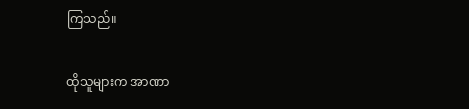ကြသည်။

ထိုသူများက အာဏာ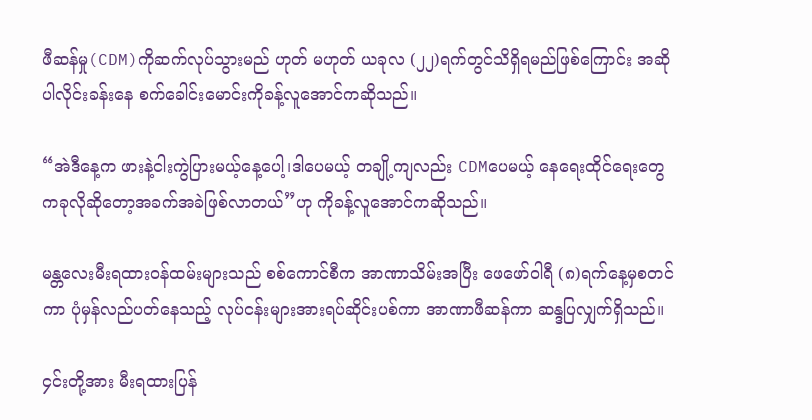ဖီဆန်မှု(CDM)ကိုဆက်လုပ်သွားမည် ဟုတ် မဟုတ် ယခုလ (၂၂)ရက်တွင်သိရှိရမည်ဖြစ်ကြောင်း အဆိုပါလိုင်းခန်းနေ စက်ခေါင်းမောင်းကိုခန့်လူအောင်ကဆိုသည်။

“အဲဒီနေ့က ဖားနဲ့ငါးကွဲပြားမယ့်နေ့ပေါ့၊ဒါပေမယ့် တချို့ကျလည်း CDMပေမယ့် နေရေးထိုင်ရေးတွေကခုလိုဆိုတော့အခက်အခဲဖြစ်လာတယ်”ဟု ကိုခန့်လူအောင်ကဆိုသည်။

မန္တလေးမီးရထားဝန်ထမ်းများသည် စစ်ကောင်စီက အာဏာသိမ်းအပြီး ဖေဖော်ဝါရီ (၈)ရက်နေ့မှစတင်ကာ ပုံမှန်လည်ပတ်နေသည့် လုပ်ငန်းများအားရပ်ဆိုင်းပစ်ကာ အာဏာဖီဆန်ကာ ဆန္ဒပြလျှက်ရှိသည်။

၄င်းတို့အား မီးရထားပြန်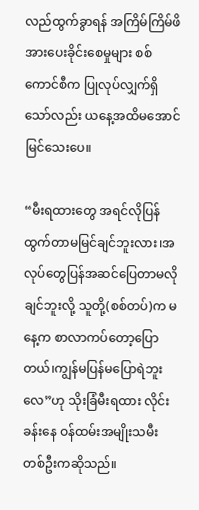လည်ထွက်ခွာရန် အကြိမ်ကြိမ်ဖိအားပေးခိုင်းစေမှုများ စစ်ကောင်စီက ပြုလုပ်လျှက်ရှိသော်လည်း ယနေ့အထိမအောင်မြင်သေးပေ။

“မီးရထားတွေ အရင်လိုပြန်ထွက်တာမမြင်ချင်ဘူးလား၊အလုပ်တွေပြန်အဆင်ပြေတာမလိုချင်ဘူးလို့ သူတို့(စစ်တပ်)က မနေ့က စာလာကပ်တော့ပြောတယ်၊ကျွန်မပြန်မပြောရဲဘူးလေ”ဟု သိုးခြံမီးရထား လိုင်းခန်းနေ ဝန်ထမ်းအမျိုးသမီးတစ်ဦးကဆိုသည်။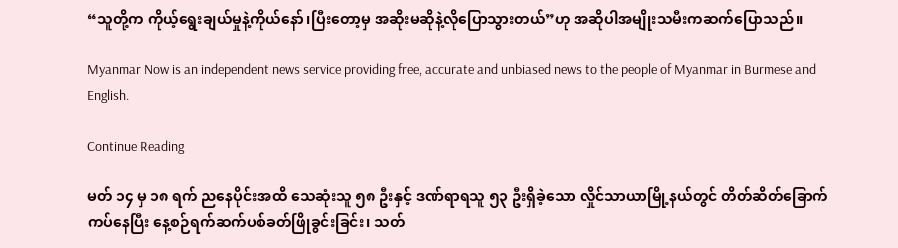“သူတို့က ကိုယ့်ရွေးချယ်မှုနဲ့ကိုယ်နော်၊ပြီးတော့မှ အဆိုးမဆိုနဲ့လိုပြောသွားတယ်”ဟု အဆိုပါအမျိုးသမီးကဆက်ပြောသည်။

Myanmar Now is an independent news service providing free, accurate and unbiased news to the people of Myanmar in Burmese and English.

Continue Reading

မတ် ၁၄ မှ ၁၈ ရက် ညနေပိုင်းအထိ သေဆုံးသူ ၅၈ ဦးနှင့် ဒဏ်ရာရသူ ၅၃ ဦးရှိခဲ့သော လှိုင်သာယာမြို့နယ်တွင် တိတ်ဆိတ်ခြောက်ကပ်နေပြီး နေ့စဉ်ရက်ဆက်ပစ်ခတ်ဖြိုခွင်းခြင်း၊ သတ်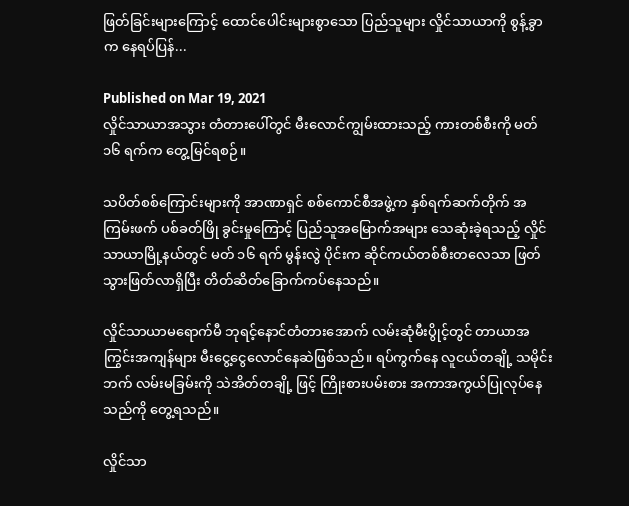ဖြတ်ခြင်းများကြောင့် ထောင်ပေါင်းများစွာသော ပြည်သူများ လှိုင်သာယာကို စွန့်ခွာက နေရပ်ပြန်...

Published on Mar 19, 2021
လှိုင်သာယာအသွား တံတားပေါ်တွင် မီးလောင်ကျွမ်းထားသည့် ကားတစ်စီးကို မတ် ၁၆ ရက်က တွေ့မြင်ရစဉ်။

သပိတ်စစ်ကြောင်းများကို အာဏာရှင် စစ်ကောင်စီအဖွဲ့က နှစ်ရက်ဆက်တိုက် အကြမ်းဖက် ပစ်ခတ်ဖြို ခွင်းမှုကြောင့် ပြည်သူအမြောက်အများ သေဆုံးခဲ့ရသည့် လှိုင်သာယာမြို့နယ်တွင် မတ် ၁၆ ရက် မွန်းလွဲ ပိုင်းက ဆိုင်ကယ်တစ်စီးတလေသာ ဖြတ်သွားဖြတ်လာရှိပြီး တိတ်ဆိတ်ခြောက်ကပ်နေသည်။

လှိုင်သာယာမရောက်မီ ဘုရင့်နောင်တံတားအောက် လမ်းဆုံမီးပွိုင့်တွင် တာယာအကြွင်းအကျန်များ မီးငွေ့ငွေလောင်နေဆဲဖြစ်သည်။ ရပ်ကွက်နေ လူငယ်တချို့ သမိုင်းဘက် လမ်းမခြမ်းကို သဲအိတ်တချို့ ဖြင့် ကြိုးစားပမ်းစား အကာအကွယ်ပြုလုပ်နေသည်ကို တွေ့ရသည်။

လှိုင်သာ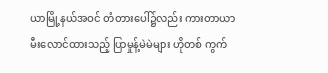ယာမြို့နယ်အဝင် တံတားပေါ်၌လည်း ကားတာယာ မီးလောင်ထားသည့် ပြာမှုန့်မဲမဲများ ဟိုတစ် ကွက်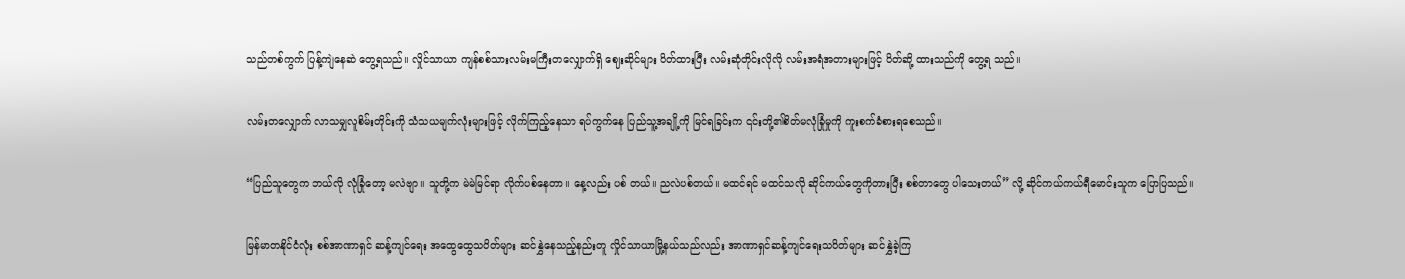သည်တစ်ကွက် ပြန့်ကျဲနေဆဲ တွေ့ရသည်။ လှိုင်သာယာ ကျန်စစ်သားလမ်းမကြီးတလျှောက်ရှိ ဈေးဆိုင်များ ပိတ်ထားပြီး လမ်းဆုံတိုင်းလိုလို လမ်းအရံအတားများဖြင့် ပိတ်ဆို့ ထားသည်ကို တွေ့ရ သည်။

လမ်းတလျှောက် လာသမျှလူစိမ်းတိုင်းကို သံသယမျက်လုံးများဖြင့် လိုက်ကြည့်နေသာ ရပ်ကွက်နေ ပြည်သူ့အချို့ကို မြင်ရခြင်းက ၎င်းတို့၏စိတ်မလုံခြုံမှုကို ကူးစက်ခံစားရစေသည်။

“ပြည်သူတွေက ဘယ်လို လုံခြုံတော့ မလဲဗျာ။ သူတို့က မဲမဲမြင်ရာ လိုက်ပစ်နေတာ။ နေ့လည်း ပစ် တယ်။ ညလဲပစ်တယ်။ မထင်ရင် မထင်သလို ဆိုင်ကယ်တွေကိုတားပြီး စစ်တာတွေ ပါသေးတယ်” လို့ ဆိုင်ကယ်ကယ်ရီမောင်းသူက ပြောပြသည်။

မြန်မာတနိုင်ငံလုံး စစ်အာဏာရှင် ဆန့်ကျင်ရေး အထွေထွေသပိတ်များ ဆင်နွှဲနေသည့်နည်းတူ လှိုင်သာယာမြို့နယ်သည်လည်း အာဏာရှင်ဆန့်ကျင်ရေးသပိတ်များ ဆင်နွှဲခဲ့ကြ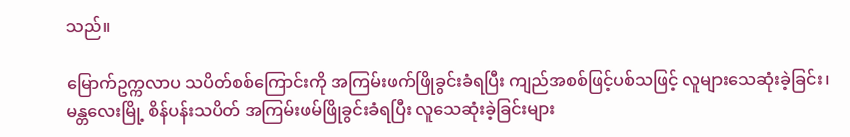သည်။

မြောက်ဥက္ကလာပ သပိတ်စစ်ကြောင်းကို အကြမ်းဖက်ဖြိုခွင်းခံရပြီး ကျည်အစစ်ဖြင့်ပစ်သဖြင့် လူများသေဆုံးခဲ့ခြင်း၊ မန္တလေးမြို့ စိန်ပန်းသပိတ် အကြမ်းဖမ်ဖြိုခွင်းခံရပြီး လူသေဆုံးခဲ့ခြင်းများ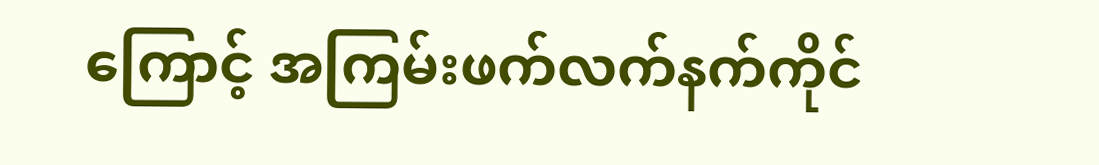ကြောင့် အကြမ်းဖက်လက်နက်ကိုင်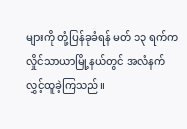များကို တုံ့ပြန်ခုခံရန် မတ် ၁၃ ရက်က လှိုင်သာယာမြို့နယ်တွင် အလံနက် လွှင့်ထူခဲ့ကြသည်။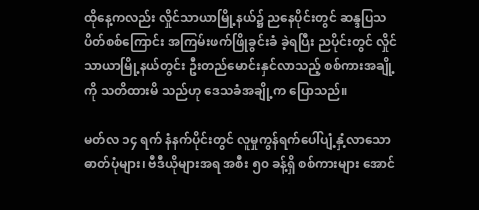ထိုနေ့ကလည်း လှိုင်သာယာမြို့နယ်၌ ညနေပိုင်းတွင် ဆန္ဒပြသပိတ်စစ်ကြောင်း အကြမ်းဖက်ဖြိုခွင်းခံ ခဲ့ရပြီး ညပိုင်းတွင် လှိုင်သာယာမြို့နယ်တွင်း ဦးတည်မောင်းနှင်လာသည့် စစ်ကားအချို့ကို သတိထားမိ သည်ဟု ဒေသခံအချို့က ပြောသည်။

မတ်လ ၁၄ ရက် နံနက်ပိုင်းတွင် လူမှုကွန်ရက်ပေါ်ပျံ့နှံ့လာသော ဓာတ်ပုံများ၊ ဗီဒီယိုများအရ အစီး ၅၀ ခန့်ရှိ စစ်ကားများ အောင်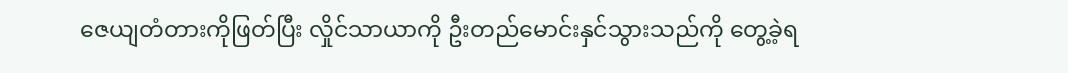ဇေယျတံတားကိုဖြတ်ပြီး လှိုင်သာယာကို ဦးတည်မောင်းနှင်သွားသည်ကို တွေ့ခဲ့ရ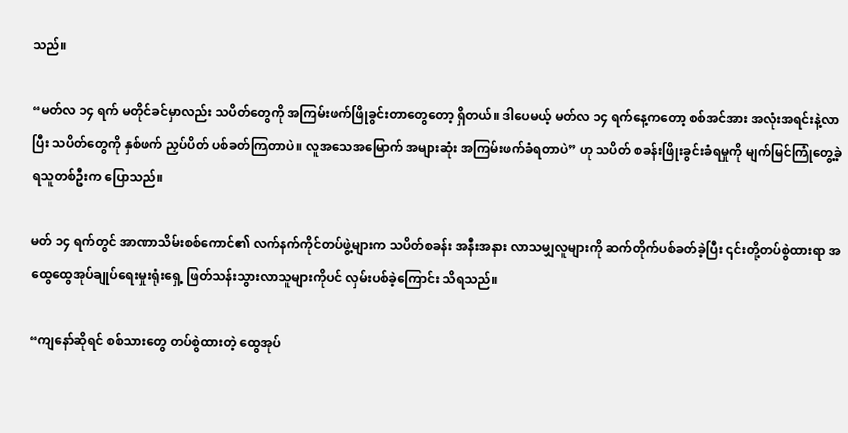သည်။

“မတ်လ ၁၄ ရက် မတိုင်ခင်မှာလည်း သပိတ်တွေကို အကြမ်းဖက်ဖြိုခွင်းတာတွေတော့ ရှိတယ်။ ဒါပေမယ့် မတ်လ ၁၄ ရက်နေ့ကတော့ စစ်အင်အား အလုံးအရင်းနဲ့လာပြီး သပိတ်တွေကို နှစ်ဖက် ညှပ်ပိတ် ပစ်ခတ်ကြတာပဲ။ လူအသေအမြောက် အများဆုံး အကြမ်းဖက်ခံရတာပဲ” ဟု သပိတ် စခန်းဖြိုးခွင်းခံရမှုကို မျက်မြင်ကြုံတွေ့ခဲ့ရသူတစ်ဦးက ပြောသည်။

မတ် ၁၄ ရက်တွင် အာဏာသိမ်းစစ်ကောင်၏ လက်နက်ကိုင်တပ်ဖွဲ့များက သပိတ်စခန်း အနီးအနား လာသမျှလူများကို ဆက်တိုက်ပစ်ခတ်ခဲ့ပြီး ၎င်းတို့တပ်စွဲထားရာ အထွေထွေအုပ်ချုပ်ရေးမှုးရုံးရှေ့ ဖြတ်သန်းသွားလာသူများကိုပင် လှမ်းပစ်ခဲ့ကြောင်း သိရသည်။

“ကျနော်ဆိုရင် စစ်သားတွေ တပ်စွဲထားတဲ့ ထွေအုပ်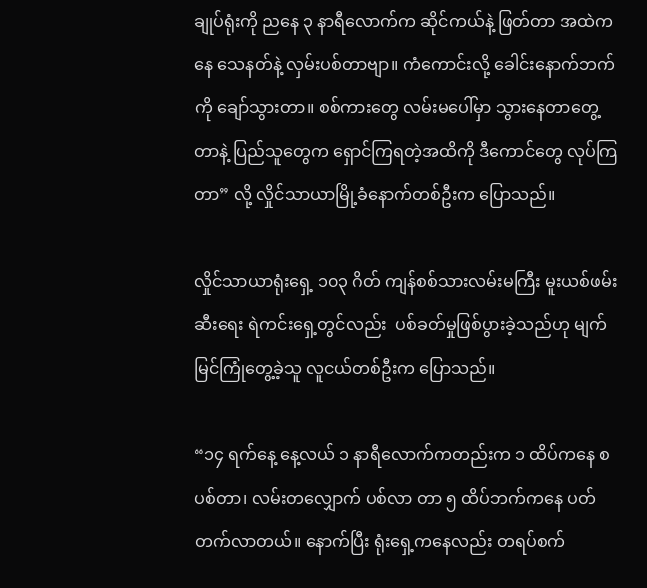ချုပ်ရုံးကို ညနေ ၃ နာရီလောက်က ဆိုင်ကယ်နဲ့ ဖြတ်တာ အထဲကနေ သေနတ်နဲ့ လှမ်းပစ်တာဗျာ။ ကံကောင်းလို့ ခေါင်းနောက်ဘက်ကို ချော်သွားတာ။ စစ်ကားတွေ လမ်းမပေါ်မှာ သွားနေတာတွေ့တာနဲ့ ပြည်သူတွေက ရှောင်ကြရတဲ့အထိကို ဒီကောင်တွေ လုပ်ကြတာ” လို့ လှိုင်သာယာမြို့ခံနောက်တစ်ဦးက ပြောသည်။

လှိုင်သာယာရုံးရှေ့ ၁၀၃ ဂိတ် ကျန်စစ်သားလမ်းမကြီး မူးယစ်ဖမ်း ဆီးရေး ရဲကင်းရှေ့တွင်လည်း  ပစ်ခတ်မှုဖြစ်ပွားခဲ့သည်ဟု မျက်မြင်ကြုံတွေ့ခဲ့သူ လူငယ်တစ်ဦးက ပြောသည်။

“၁၄ ရက်နေ့ နေ့လယ် ၁ နာရီလောက်ကတည်းက ၁ ထိပ်ကနေ စပစ်တာ၊ လမ်းတလျှောက် ပစ်လာ တာ ၅ ထိပ်ဘက်ကနေ ပတ်တက်လာတယ်။ နောက်ပြီး ရုံးရှေ့ကနေလည်း တရပ်စက်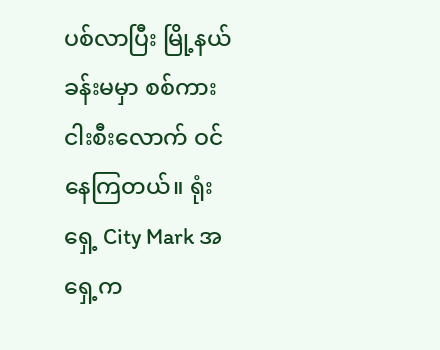ပစ်လာပြီး မြို့နယ်ခန်းမမှာ စစ်ကား ငါးစီးလောက် ဝင်နေကြတယ်။ ရုံးရှေ့ City Mark အရှေ့က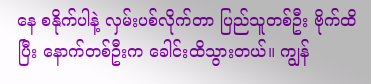နေ စနိုက်ပါနဲ့ လှမ်းပစ်လိုက်တာ ပြည်သူတစ်ဦး ဗိုက်ထိပြီး နောက်တစ်ဦးက ခေါင်းထိသွားတယ်။ ကျွန်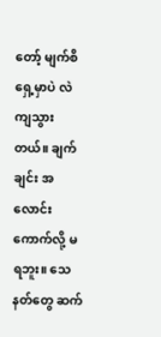တော့် မျက်စိရှေ့မှာပဲ လဲကျသွားတယ်။ ချက်ချင်း အလောင်းကောက်လို့ မရဘူး။ သေနတ်တွေ ဆက်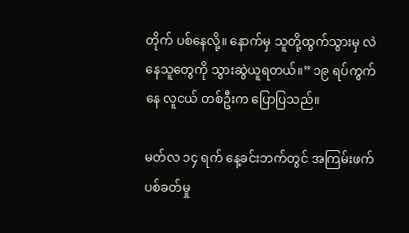တိုက် ပစ်နေလို့။ နောက်မှ သူတို့ထွက်သွားမှ လဲနေသူတွေကို သွားဆွဲယူရတယ်။” ၁၉ ရပ်ကွက်နေ လူငယ် တစ်ဦးက ပြောပြသည်။

မတ်လ ၁၄ ရက် နေ့ခင်းဘက်တွင် အကြမ်းဖက်ပစ်ခတ်မှု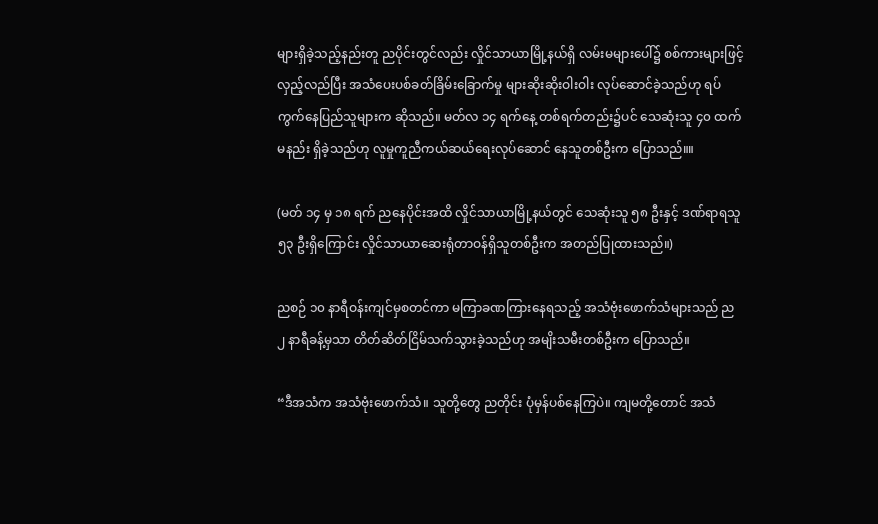များရှိခဲ့သည့်နည်းတူ ညပိုင်းတွင်လည်း လှိုင်သာယာမြို့နယ်ရှိ လမ်းမများပေါ်၌ စစ်ကားများဖြင့် လှည့်လည်ပြီး အသံပေးပစ်ခတ်ခြိမ်းခြောက်မှု များဆိုးဆိုးဝါးဝါး လုပ်ဆောင်ခဲ့သည်ဟု ရပ်ကွက်နေပြည်သူများက ဆိုသည်။ မတ်လ ၁၄ ရက်နေ့ တစ်ရက်တည်း၌ပင် သေဆုံးသူ ၄၀ ထက်မနည်း ရှိခဲ့သည်ဟု လူမှုကူညီကယ်ဆယ်ရေးလုပ်ဆောင် နေသူတစ်ဦးက ပြောသည်။။

(မတ် ၁၄ မှ ၁၈ ရက် ညနေပိုင်းအထိ လှိုင်သာယာမြို့နယ်တွင် သေဆုံးသူ ၅၈ ဦးနှင့် ဒဏ်ရာရသူ ၅၃ ဦးရှိကြောင်း လှိုင်သာယာဆေးရုံတာဝန်ရှိသူတစ်ဦးက အတည်ပြုထားသည်။)

ညစဉ် ၁၀ နာရီဝန်းကျင်မှစတင်ကာ မကြာခဏကြားနေရသည့် အသံဗုံးဖောက်သံများသည် ည ၂ နာရီခန့်မှသာ တိတ်ဆိတ်ငြိမ်သက်သွားခဲ့သည်ဟု အမျိးသမီးတစ်ဦးက ပြောသည်။

“ဒီအသံက အသံဗုံးဖောက်သံ။ သူတို့တွေ ညတိုင်း ပုံမှန်ပစ်နေကြပဲ။ ကျမတို့တောင် အသံ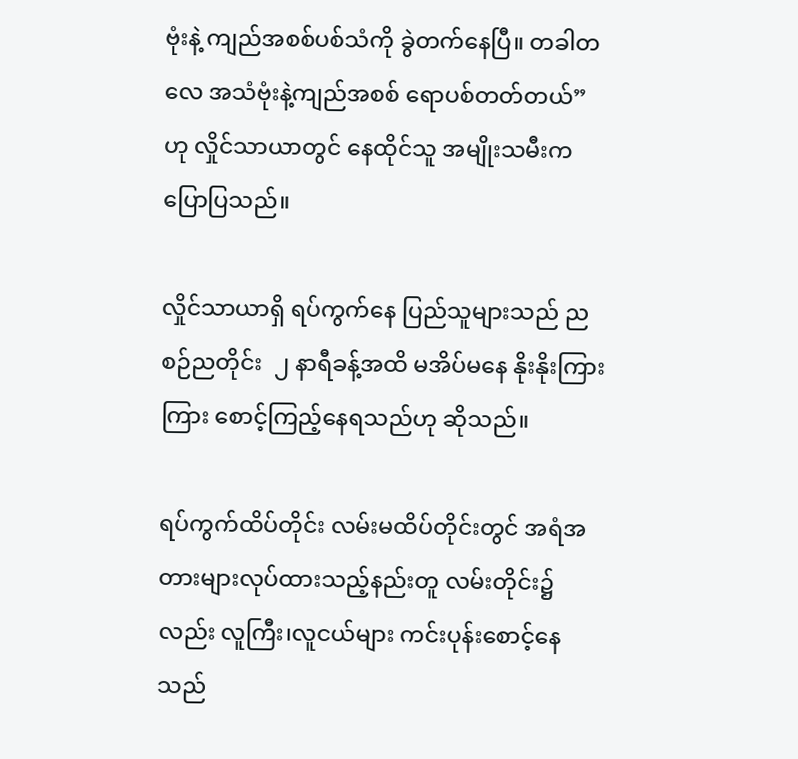ဗုံးနဲ့ ကျည်အစစ်ပစ်သံကို ခွဲတက်နေပြီ။ တခါတလေ အသံဗုံးနဲ့ကျည်အစစ် ရောပစ်တတ်တယ်” ဟု လှိုင်သာယာတွင် နေထိုင်သူ အမျိုးသမီးက ပြောပြသည်။

လှိုင်သာယာရှိ ရပ်ကွက်နေ ပြည်သူများသည် ညစဉ်ညတိုင်း  ၂ နာရီခန့်အထိ မအိပ်မနေ နိုးနိုးကြားကြား စောင့်ကြည့်နေရသည်ဟု ဆိုသည်။

ရပ်ကွက်ထိပ်တိုင်း လမ်းမထိပ်တိုင်းတွင် အရံအတားများလုပ်ထားသည့်နည်းတူ လမ်းတိုင်း၌လည်း လူကြီး၊လူငယ်များ ကင်းပုန်းစောင့်နေသည်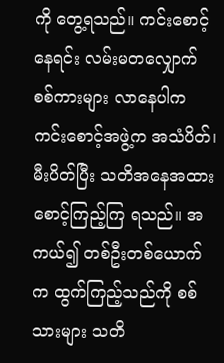ကို တွေ့ရသည်။ ကင်းစောင့်နေရင်း လမ်းမတလျှောက် စစ်ကားများ လာနေပါက ကင်းစောင့်အဖွဲ့က အသံပိတ်၊ မီးပိတ်ပြီး သတိအနေအထား စောင့်ကြည့်ကြ ရသည်။ အကယ်၍ တစ်ဦးတစ်ယောက်က ထွက်ကြည့်သည်ကို စစ်သားများ သတိ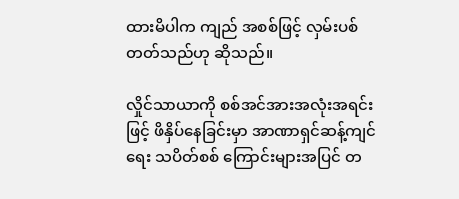ထားမိပါက ကျည် အစစ်ဖြင့် လှမ်းပစ်တတ်သည်ဟု ဆိုသည်။

လှိုင်သာယာကို စစ်အင်အားအလုံးအရင်းဖြင့် ဖိနှိပ်နေခြင်းမှာ အာဏာရှင်ဆန့်ကျင်ရေး သပိတ်စစ် ကြောင်းများအပြင် တ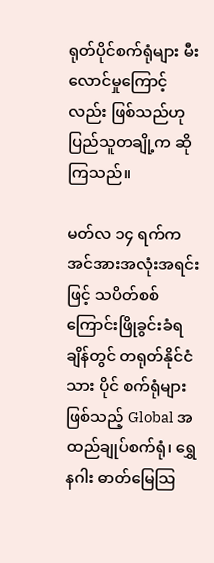ရုတ်ပိုင်စက်ရုံများ မီးလောင်မှုကြောင့်လည်း ဖြစ်သည်ဟု ပြည်သူတချို့က ဆိုကြသည်။

မတ်လ ၁၄ ရက်က အင်အားအလုံးအရင်းဖြင့် သပိတ်စစ်ကြောင်းဖြိုခွင်းခံရချိန်တွင် တရုတ်နိုင်ငံသား ပိုင် စက်ရုံများဖြစ်သည့် Global အထည်ချုပ်စက်ရုံ၊ ရွှေနဂါး ဓာတ်မြေသြ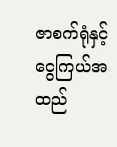ဇာစက်ရုံနှင့် ငွေကြယ်အ ထည်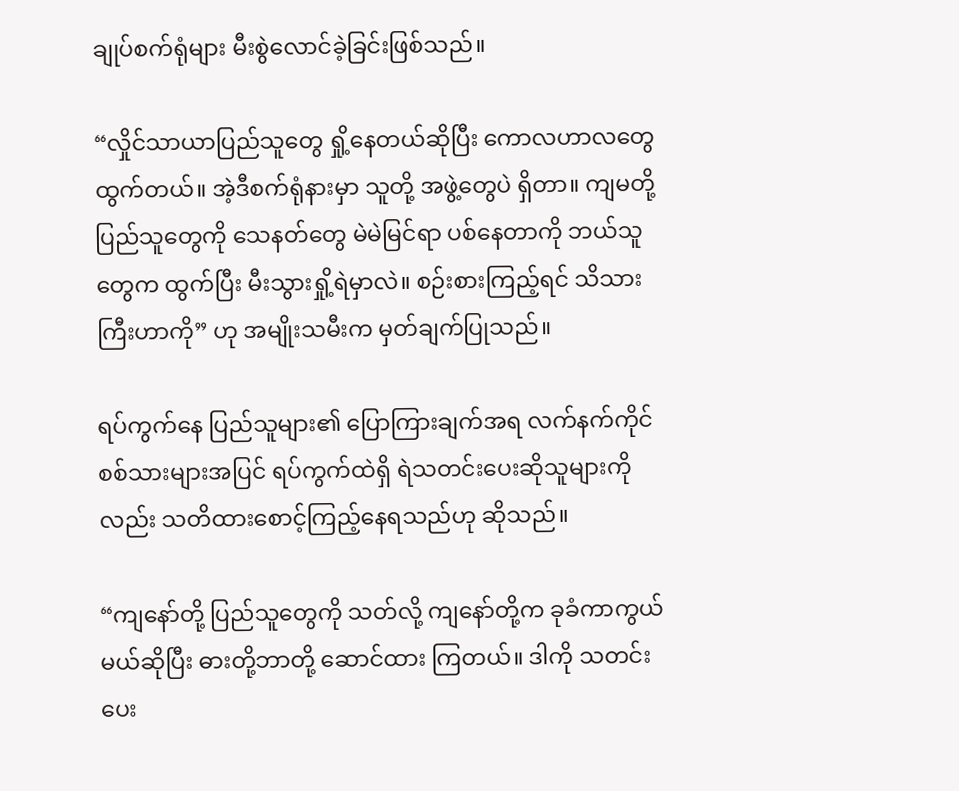ချုပ်စက်ရုံများ မီးစွဲလောင်ခဲ့ခြင်းဖြစ်သည်။

“လှိုင်သာယာပြည်သူတွေ ရှို့နေတယ်ဆိုပြီး ကောလဟာလတွေ ထွက်တယ်။ အဲ့ဒီစက်ရုံနားမှာ သူတို့ အဖွဲ့တွေပဲ ရှိတာ။ ကျမတို့ ပြည်သူတွေကို သေနတ်တွေ မဲမဲမြင်ရာ ပစ်နေတာကို ဘယ်သူတွေက ထွက်ပြီး မီးသွားရှို့ရဲမှာလဲ။ စဉ်းစားကြည့်ရင် သိသားကြီးဟာကို” ဟု အမျိုးသမီးက မှတ်ချက်ပြုသည်။

ရပ်ကွက်နေ ပြည်သူများ၏ ပြောကြားချက်အရ လက်နက်ကိုင်စစ်သားများအပြင် ရပ်ကွက်ထဲရှိ ရဲသတင်းပေးဆိုသူများကိုလည်း သတိထားစောင့်ကြည့်နေရသည်ဟု ဆိုသည်။

“ကျနော်တို့ ပြည်သူတွေကို သတ်လို့ ကျနော်တို့က ခုခံကာကွယ်မယ်ဆိုပြီး ဓားတို့ဘာတို့ ဆောင်ထား ကြတယ်။ ဒါကို သတင်းပေး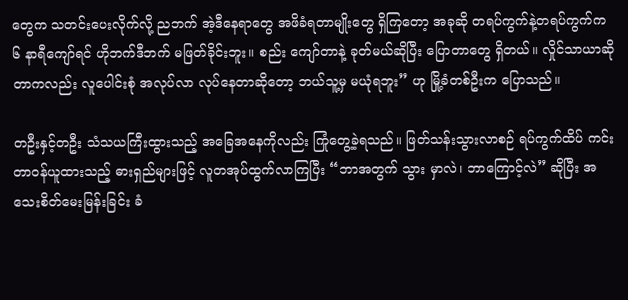တွေက သတင်းပေးလိုက်လို့ ညဘက် အဲ့ဒီနေရာတွေ အဖိခံရတာမျိုးတွေ ရှိကြတော့ အခုဆို တရပ်ကွက်နဲ့တရပ်ကွက်က ၆ နာရီကျော်ရင် ဟိုဘက်ဒီဘက် မဖြတ်ခိုင်းဘူး။ စည်း ကျော်တာနဲ့ ခုတ်မယ်ဆိုပြီး ပြောတာတွေ ရှိတယ်။ လှိုင်သာယာဆိုတာကလည်း လူပေါင်းစုံ အလုပ်လာ လုပ်နေတာဆိုတော့ ဘယ်သူ့မှ မယုံရဘူး” ဟု မြို့ခံတစ်ဦးက ပြောသည်။

တဦးနှင့်တဦး သံသယကြီးထွားသည့် အခြေအနေကိုလည်း ကြုံတွေ့ခဲ့ရသည်။ ဖြတ်သန်းသွားလာစဉ် ရပ်ကွက်ထိပ် ကင်းတာဝန်ယူထားသည့် ဓားရှည်များဖြင့် လူတအုပ်ထွက်လာကြပြီး “ဘာအတွက် သွား မှာလဲ၊ ဘာကြောင့်လဲ” ဆိုပြီး အသေးစိတ်မေးမြန်းခြင်း ခံ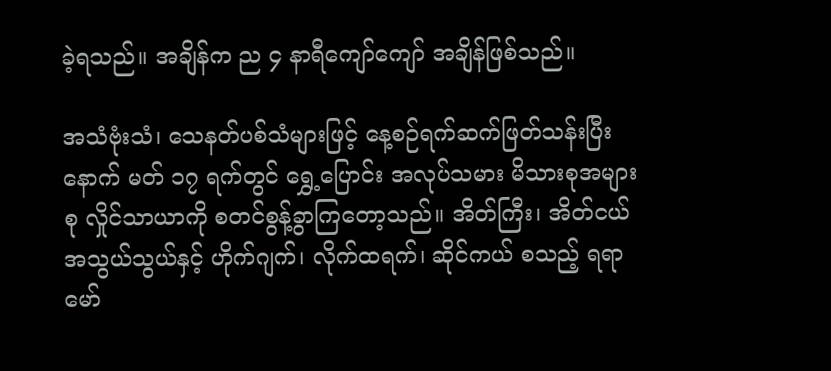ခဲ့ရသည်။ အချိန်က ည ၄ နာရီကျော်ကျော် အချိန်ဖြစ်သည်။

အသံဗုံးသံ၊ သေနတ်ပစ်သံများဖြင့် နေ့စဉ်ရက်ဆက်ဖြတ်သန်းပြီးနောက် မတ် ၁၇ ရက်တွင် ရွှေ့ပြောင်း အလုပ်သမား မိသားစုအများစု လှိုင်သာယာကို စတင်စွန့်ခွာကြတော့သည်။ အိတ်ကြီး၊ အိတ်ငယ် အသွယ်သွယ်နှင့် ဟိုက်ဂျက်၊ လိုက်ထရက်၊ ဆိုင်ကယ် စသည့် ရရာမော်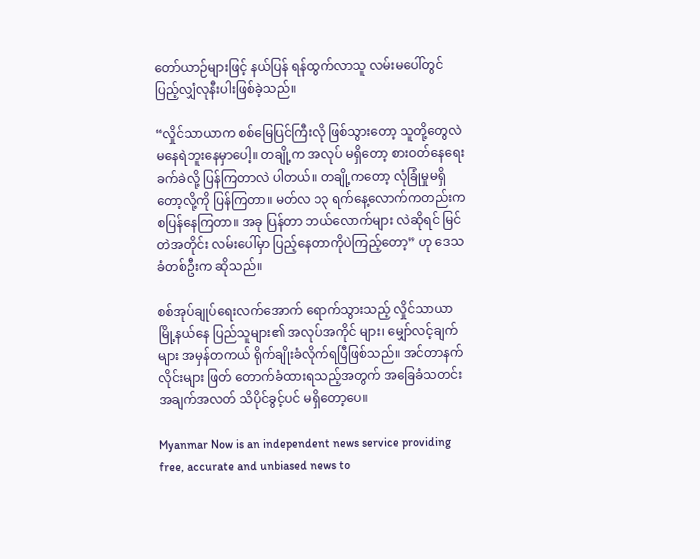တော်ယာဉ်များဖြင့် နယ်ပြန် ရန်ထွက်လာသူ လမ်းမပေါ်တွင် ပြည့်လျှံလုနီးပါးဖြစ်ခဲ့သည်။

“လှိုင်သာယာက စစ်မြေပြင်ကြီးလို ဖြစ်သွားတော့ သူတို့တွေလဲ မနေရဲဘူးနေမှာပေါ့။ တချို့က အလုပ် မရှိတော့ စားဝတ်နေရေး ခက်ခဲလို့ ပြန်ကြတာလဲ ပါတယ်။ တချို့ကတော့ လုံခြုံမှုမရှိတော့လို့ကို ပြန်ကြတာ။ မတ်လ ၁၃ ရက်နေ့လောက်ကတည်းက စပြန်နေကြတာ။ အခု ပြန်တာ ဘယ်လောက်များ လဲဆိုရင် မြင်တဲအတိုင်း လမ်းပေါ်မှာ ပြည့်နေတာကိုပဲကြည့်တော့” ဟု ဒေသခံတစ်ဦးက ဆိုသည်။

စစ်အုပ်ချုပ်ရေးလက်အောက် ရောက်သွားသည့် လှိုင်သာယာမြို့နယ်နေ ပြည်သူများ၏ အလုပ်အကိုင် များ၊ မျှော်လင့်ချက်များ အမှန်တကယ် ရိုက်ချိုးခံလိုက်ရပြီဖြစ်သည်။ အင်တာနက်လိုင်းများ ဖြတ် တောက်ခံထားရသည့်အတွက် အခြေခံသတင်းအချက်အလတ် သိပိုင်ခွင့်ပင် မရှိတော့ပေ။

Myanmar Now is an independent news service providing free, accurate and unbiased news to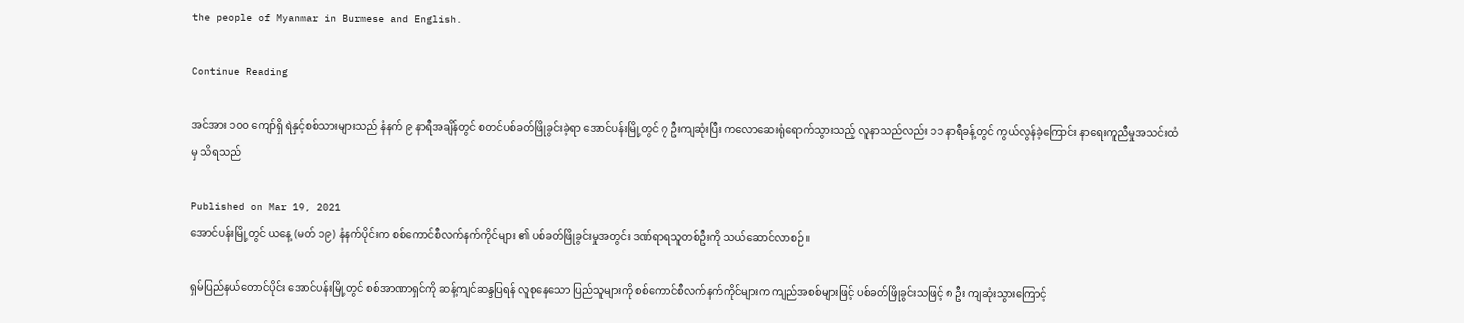the people of Myanmar in Burmese and English.

Continue Reading

အင်အား ၁၀၀ ကျော်ရှိ ရဲနှင့်စစ်သားများသည် နံနက် ၉ နာရီအချိန်တွင် စတင်ပစ်ခတ်ဖြိုခွင်းခဲ့ရာ အောင်ပန်းမြို့တွင် ၇ ဦးကျဆုံးပြီး ကလောဆေးရုံရောက်သွားသည့် လူနာသည်လည်း ၁၁ နာရီခန့်တွင် ကွယ်လွန်ခဲ့ကြောင်း နာရေးကူညီမှုအသင်းထံမှ သိရသည်

Published on Mar 19, 2021
အောင်ပန်းမြို့တွင် ယနေ့ (မတ် ၁၉) နံနက်ပိုင်းက စစ်ကောင်စီလက်နက်ကိုင်များ ၏ ပစ်ခတ်ဖြိုခွင်းမှုအတွင်း ဒဏ်ရာရသူတစ်ဦးကို သယ်ဆောင်လာစဉ်။

ရှမ်ပြည်နယ်တောင်ပိုင်း အောင်ပန်းမြို့တွင် စစ်အာဏာရှင်ကို ဆန့်ကျင်ဆန္ဒပြရန် လူစုနေသော ပြည်သူများကို စစ်ကောင်စီလက်နက်ကိုင်များက ကျည်အစစ်များဖြင့် ပစ်ခတ်ဖြိုခွင်းသဖြင့် ၈ ဦး ကျဆုံးသွားကြောင့်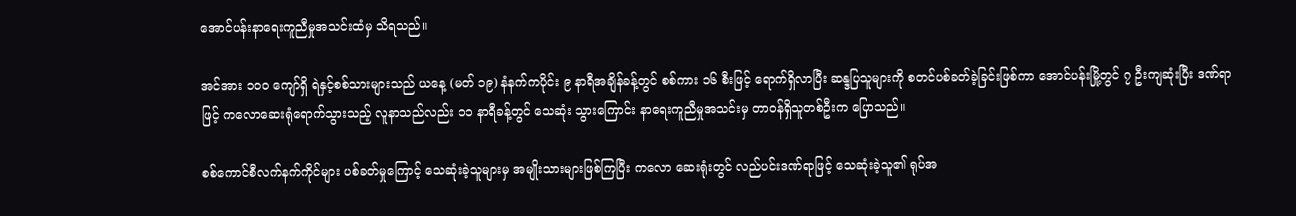အောင်ပန်းနာရေးကူညီမှုအသင်းထံမှ သိရသည်။

အင်အား ၁၀၀ ကျော်ရှိ ရဲနှင့်စစ်သားများသည် ယနေ့ (မတ် ၁၉) နံနက်ကပိုင်း ၉ နာရီအချိန်ခန့်တွင် စစ်ကား ၁၆ စီးဖြင့် ရောက်ရှိလာပြီး ဆန္ဒပြသူများကို စတင်ပစ်ခတ်ခဲ့ခြင်းဖြစ်ကာ အောင်ပန်းမြို့တွင် ၇ ဦးကျဆုံးပြီး ဒဏ်ရာဖြင့် ကလောဆေးရုံရောက်သွားသည့် လူနာသည်လည်း ၁၁ နာရီခန့်တွင် သေဆုံး သွားကြောင်း နာရေးကူညီမှုအသင်းမှ တာဝန်ရှိသူတစ်ဦးက ပြောသည်။

စစ်ကောင်စီလက်နက်ကိုင်များ ပစ်ခတ်မှုကြောင့် သေဆုံးခဲ့သူများမှ အမျိုးသားများဖြစ်ကြပြီး ကလော ဆေးရုံးတွင် လည်ပင်းဒဏ်ရာဖြင့် သေဆုံးခဲ့သူ၏ ရုပ်အ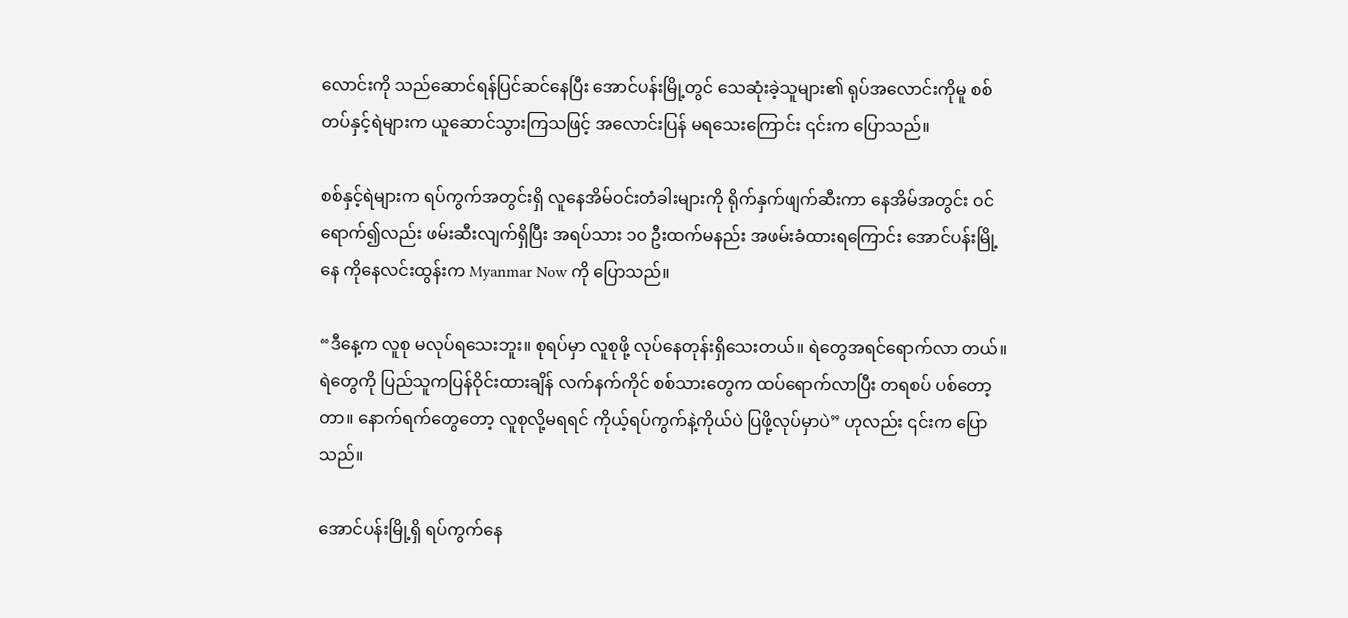လောင်းကို သည်ဆောင်ရန်ပြင်ဆင်နေပြီး အောင်ပန်းမြို့တွင် သေဆုံးခဲ့သူများ၏ ရုပ်အလောင်းကိုမူ စစ်တပ်နှင့်ရဲများက ယူဆောင်သွားကြသဖြင့် အလောင်းပြန် မရသေးကြောင်း ၎င်းက ပြောသည်။

စစ်နှင့်ရဲများက ရပ်ကွက်အတွင်းရှိ လူနေအိမ်ဝင်းတံခါးများကို ရိုက်နှက်ဖျက်ဆီးကာ နေအိမ်အတွင်း ဝင်ရောက်၍လည်း ဖမ်းဆီးလျက်ရှိပြီး အရပ်သား ၁၀ ဦးထက်မနည်း အဖမ်းခံထားရကြောင်း အောင်ပန်းမြို့နေ ကိုနေလင်းထွန်းက Myanmar Now ကို ပြောသည်။

“ဒီနေ့က လူစု မလုပ်ရသေးဘူး။ စုရပ်မှာ လူစုဖို့ လုပ်နေတုန်းရှိသေးတယ်။ ရဲတွေအရင်ရောက်လာ တယ်။ ရဲတွေကို ပြည်သူကပြန်ဝိုင်းထားချိန် လက်နက်ကိုင် စစ်သားတွေက ထပ်ရောက်လာပြီး တရစပ် ပစ်တော့တာ။ နောက်ရက်တွေတော့ လူစုလို့မရရင် ကိုယ့်ရပ်ကွက်နဲ့ကိုယ်ပဲ ပြဖို့လုပ်မှာပဲ” ဟုလည်း ၎င်းက ပြောသည်။

အောင်ပန်းမြို့ရှိ ရပ်ကွက်နေ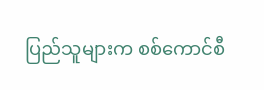ပြည်သူများက စစ်ကောင်စီ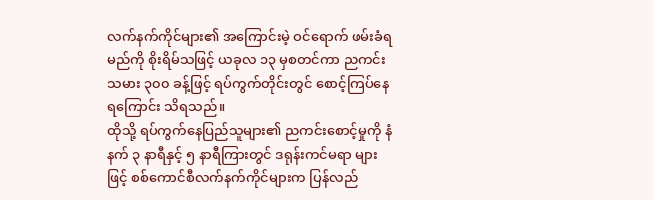လက်နက်ကိုင်များ၏ အကြောင်းမဲ့ ဝင်ရောက် ဖမ်းခံရမည်ကို စိုးရိမ်သဖြင့် ယခုလ ၁၃ မှစတင်ကာ ညကင်းသမား ၃၀၀ ခန့်ဖြင့် ရပ်ကွက်တိုင်းတွင် စောင့်ကြပ်နေရကြောင်း သိရသည်။
ထိုသို့ ရပ်ကွက်နေပြည်သူများ၏ ညကင်းစောင့်မှုကို နံနက် ၃ နာရီနှင့် ၅ နာရီကြားတွင် ဒရုန်းကင်မရာ များဖြင့် စစ်ကောင်စီလက်နက်ကိုင်များက ပြန်လည်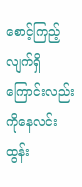စောင့်ကြည့်လျက်ရှိကြောင်းလည်း ကိုနေလင်းထွန်း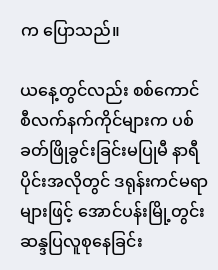က ပြောသည်။

ယနေ့တွင်လည်း စစ်ကောင်စီလက်နက်ကိုင်များက ပစ်ခတ်ဖြိုခွင်းခြင်းမပြုမီ နာရီပိုင်းအလိုတွင် ဒရုန်းကင်မရာများဖြင့် အောင်ပန်းမြို့တွင်း ဆန္ဒပြလူစုနေခြင်း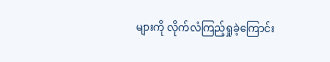များကို လိုက်လံကြည့်ရှုခဲ့ကြောင်း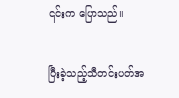၎င်းက ပြောသည်။

ပြီးခဲ့သည့်သီတင်းပတ်အ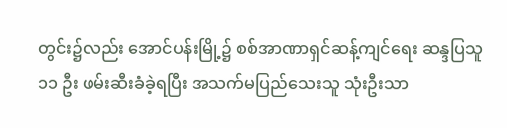တွင်း၌လည်း အောင်ပန်းမြို့၌ စစ်အာဏာရှင်ဆန့်ကျင်ရေး ဆန္ဒပြသူ ၁၁ ဦး ဖမ်းဆီးခံခဲ့ရပြီး အသက်မပြည်သေးသူ သုံးဦးသာ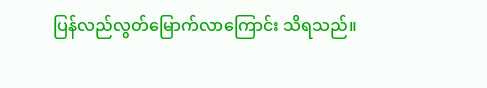ပြန်လည်လွတ်မြောက်လာကြောင်း သိရသည်။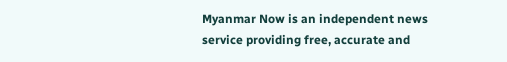Myanmar Now is an independent news service providing free, accurate and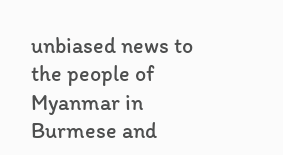unbiased news to the people of Myanmar in Burmese and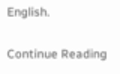English.

Continue Reading